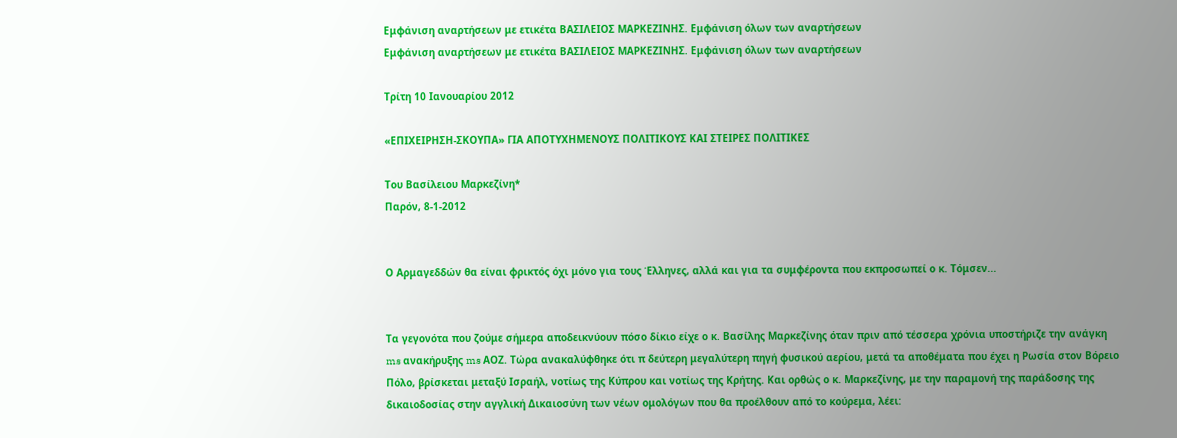Εμφάνιση αναρτήσεων με ετικέτα ΒΑΣΙΛΕΙΟΣ ΜΑΡΚΕΖΙΝΗΣ. Εμφάνιση όλων των αναρτήσεων
Εμφάνιση αναρτήσεων με ετικέτα ΒΑΣΙΛΕΙΟΣ ΜΑΡΚΕΖΙΝΗΣ. Εμφάνιση όλων των αναρτήσεων

Τρίτη 10 Ιανουαρίου 2012

«ΕΠΙΧΕΙΡΗΣΗ-ΣΚΟΥΠΑ» ΓΙΑ ΑΠΟΤΥΧΗΜΕΝΟΥΣ ΠΟΛΙΤΙΚΟΥΣ ΚΑΙ ΣΤΕΙΡΕΣ ΠΟΛΙΤΙΚΕΣ

Του Βασίλειου Μαρκεζίνη*
Παρόν, 8-1-2012


Ο Αρμαγεδδών θα είναι φρικτός όχι μόνο για τους Έλληνες, αλλά και για τα συμφέροντα που εκπροσωπεί ο κ. Τόμσεν...


Τα γεγονότα που ζούμε σήμερα αποδεικνύουν πόσο δίκιο είχε ο κ. Βασίλης Μαρκεζίνης όταν πριν από τέσσερα χρόνια υποστήριζε την ανάγκη ms ανακήρυξης ms ΑΟΖ. Τώρα ανακαλύφθηκε ότι π δεύτερη μεγαλύτερη πηγή φυσικού αερίου, μετά τα αποθέματα που έχει η Ρωσία στον Βόρειο Πόλο, βρίσκεται μεταξύ Ισραήλ, νοτίως της Κύπρου και νοτίως της Κρήτης. Και ορθώς ο κ. Μαρκεζίνης, με την παραμονή της παράδοσης της δικαιοδοσίας στην αγγλική Δικαιοσύνη των νέων ομολόγων που θα προέλθουν από το κούρεμα, λέει: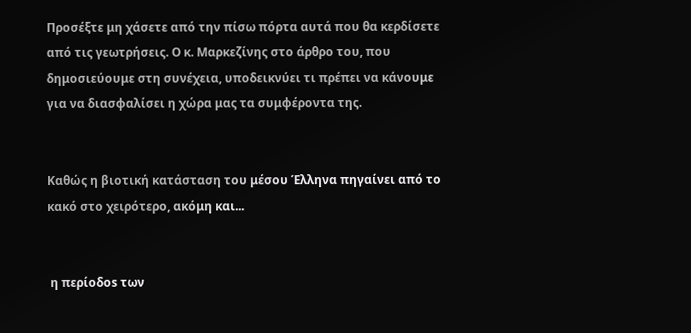Προσέξτε μη χάσετε από την πίσω πόρτα αυτά που θα κερδίσετε από τις γεωτρήσεις. Ο κ. Μαρκεζίνης στο άρθρο του, που δημοσιεύουμε στη συνέχεια, υποδεικνύει τι πρέπει να κάνουμε για να διασφαλίσει η χώρα μας τα συμφέροντα της.


Καθώς η βιοτική κατάσταση του μέσου Έλληνα πηγαίνει από το κακό στο χειρότερο, ακόμη και...


 η περίοδos των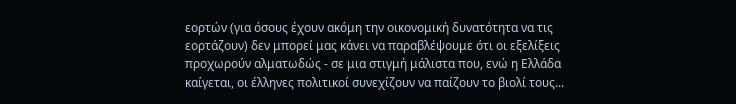εορτών (για όσους έχουν ακόμη την οικονομική δυνατότητα να τις εορτάζουν) δεν μπορεί μας κάνει να παραβλέψουμε ότι οι εξελίξεις προχωρούν αλματωδώς - σε μια στιγμή μάλιστα που, ενώ η Ελλάδα καίγεται, οι έλληνες πολιτικοί συνεχίζουν να παίζουν το βιολί τους...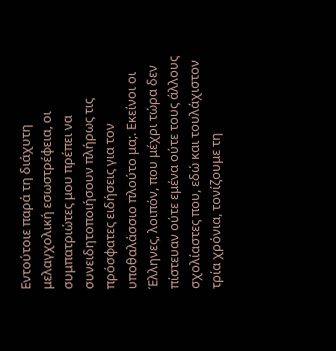Εντούτοιε παρά τη διάχυτη μελαγχολική εσωστρέφεια, οι συμπατριώτες μου πρέπει να συνειδητοποιήσουν πλήρως τις πρόσφατες ειδήσεις για τον υποθαλάσσιο πλούτο μα;. Εκείνοι οι Έλληνες, λοιπόν, που μέχρι τώρα δεν πίστευαν ούτε εμένα ούτε τους άλλους σχολίαστες που, εδώ και τουλάχιστον τρία χρόνια, τονίζουμε τη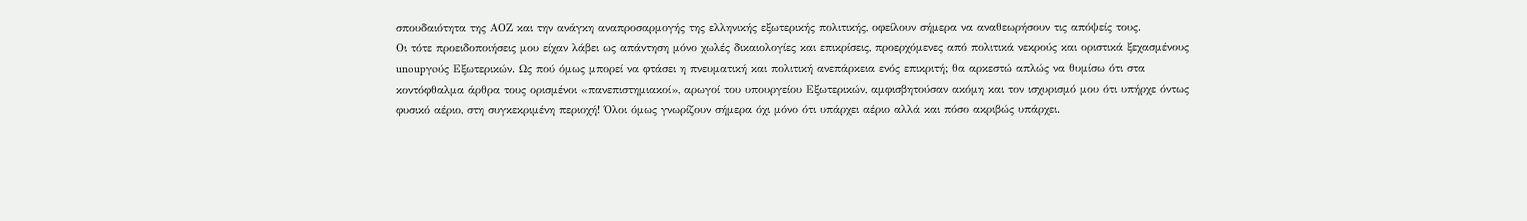σπουδαιότητα της ΑΟΖ και την ανάγκη αναπροσαρμογής της ελληνικής εξωτερικής πολιτικής, οφείλουν σήμερα να αναθεωρήσουν τις απόψείς τους.
Οι τότε προειδοποιήσεις μου είχαν λάβει ως απάντηση μόνο χωλές δικαιολογίες και επικρίσεις, προερχόμενες από πολιτικά νεκρούς και οριστικά ξεχασμένους unoupγoύς Εξωτερικών. Ως πού όμως μπορεί να φτάσει η πνευματική και πολιτική ανεπάρκεια ενός επικριτή; θα αρκεστώ απλώς να θυμίσω ότι στα κοντόφθαλμα άρθρα τους ορισμένοι «πανεπιστημιακοί», αρωγοί του υπουργείου Εξωτερικών, αμφισβητούσαν ακόμη και τον ισχυρισμό μου ότι υπήρχε όντως φυσικό αέριο, στη συγκεκριμένη περιοχή! Όλοι όμως γνωρίζουν σήμερα όχι μόνο ότι υπάρχει αέριο αλλά και πόσο ακριβώς υπάρχει.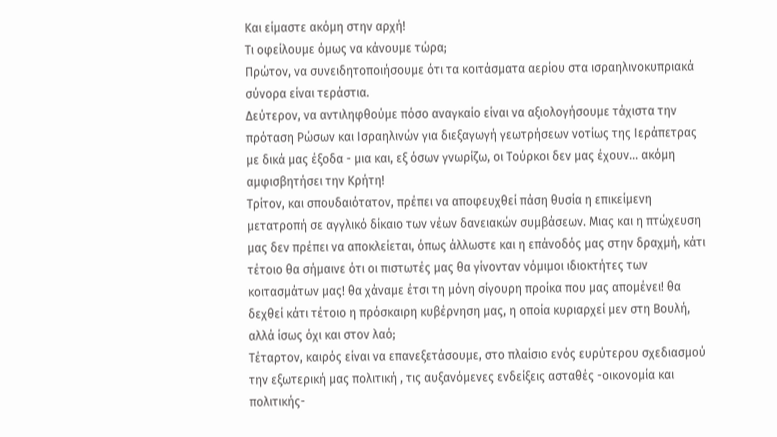Και είμαστε ακόμη στην αρχή!
Τι οφείλουμε όμως να κάνουμε τώρα;
Πρώτον, να συνειδητοποιήσουμε ότι τα κοιτάσματα αερίου στα ισραηλινοκυπριακά σύνορα είναι τεράστια.
Δεύτερον, να αντιληφθούμε πόσο αναγκαίο είναι να αξιολογήσουμε τάχιστα την πρόταση Ρώσων και Ισραηλινών για διεξαγωγή γεωτρήσεων νοτίως της Ιεράπετρας με δικά μας έξοδα - μια και, εξ όσων γνωρίζω, οι Τούρκοι δεν μας έχουν... ακόμη αμφισβητήσει την Κρήτη!
Τρίτον, και σπουδαιότατον, πρέπει να αποφευχθεί πάση θυσία η επικείμενη μετατροπή σε αγγλικό δίκαιο των νέων δανειακών συμβάσεων. Μιας και η πτώχευση μας δεν πρέπει να αποκλείεται, όπως άλλωστε και η επάνοδός μας στην δραχμή, κάτι τέτοιο θα σήμαινε ότι οι πιστωτές μας θα γίνονταν νόμιμοι ιδιοκτήτες των κοιτασμάτων μας! θα χάναμε έτσι τη μόνη σίγουρη προίκα που μας απομένει! θα δεχθεί κάτι τέτοιο η πρόσκαιρη κυβέρνηση μας, η οποία κυριαρχεί μεν στη Βουλή, αλλά ίσως όχι και στον λαό;
Τέταρτον, καιρός είναι να επανεξετάσουμε, στο πλαίσιο ενός ευρύτερου σχεδιασμού την εξωτερική μας πολιτική , τις αυξανόμενες ενδείξεις ασταθές -οικονομία και πολιτικής-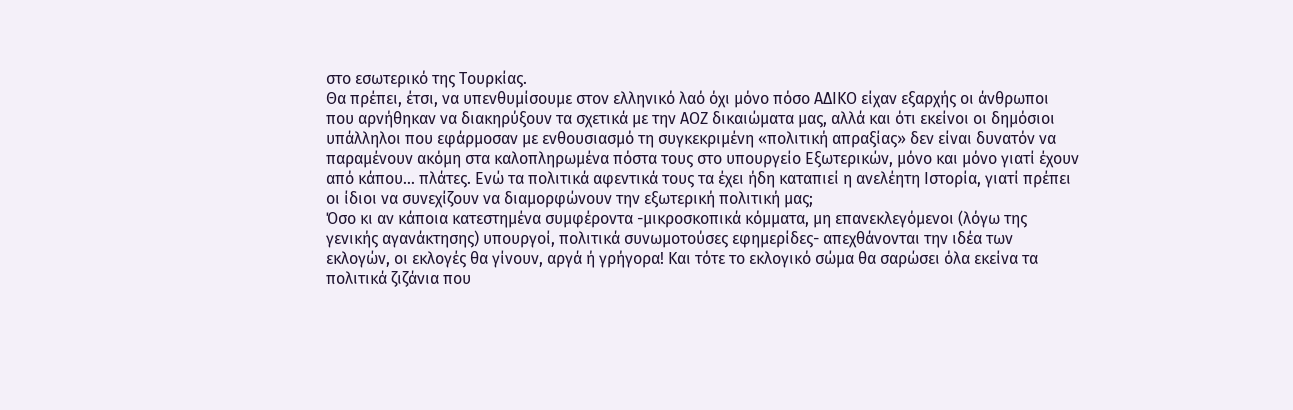στο εσωτερικό της Τουρκίας.
Θα πρέπει, έτσι, να υπενθυμίσουμε στον ελληνικό λαό όχι μόνο πόσο ΑΔΙΚΟ είχαν εξαρχής οι άνθρωποι που αρνήθηκαν να διακηρύξουν τα σχετικά με την ΑΟΖ δικαιώματα μας, αλλά και ότι εκείνοι οι δημόσιοι υπάλληλοι που εφάρμοσαν με ενθουσιασμό τη συγκεκριμένη «πολιτική απραξίας» δεν είναι δυνατόν να παραμένουν ακόμη στα καλοπληρωμένα πόστα τους στο υπουργείο Εξωτερικών, μόνο και μόνο γιατί έχουν από κάπου... πλάτες. Ενώ τα πολιτικά αφεντικά τους τα έχει ήδη καταπιεί η ανελέητη Ιστορία, γιατί πρέπει οι ίδιοι να συνεχίζουν να διαμορφώνουν την εξωτερική πολιτική μας;
Όσο κι αν κάποια κατεστημένα συμφέροντα -μικροσκοπικά κόμματα, μη επανεκλεγόμενοι (λόγω της γενικής αγανάκτησης) υπουργοί, πολιτικά συνωμοτούσες εφημερίδες- απεχθάνονται την ιδέα των εκλογών, οι εκλογές θα γίνουν, αργά ή γρήγορα! Και τότε το εκλογικό σώμα θα σαρώσει όλα εκείνα τα πολιτικά ζιζάνια που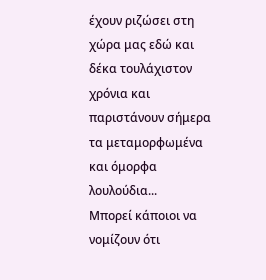έχουν ριζώσει στη χώρα μας εδώ και δέκα τουλάχιστον χρόνια και παριστάνουν σήμερα τα μεταμορφωμένα και όμορφα λουλούδια...
Μπορεί κάποιοι να νομίζουν ότι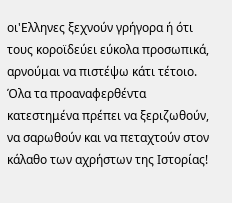οι'Ελληνες ξεχνούν γρήγορα ή ότι τους κοροϊδεύει εύκολα προσωπικά, αρνούμαι να πιστέψω κάτι τέτοιο. Όλα τα προαναφερθέντα κατεστημένα πρέπει να ξεριζωθούν, να σαρωθούν και να πεταχτούν στον κάλαθο των αχρήστων της Ιστορίας!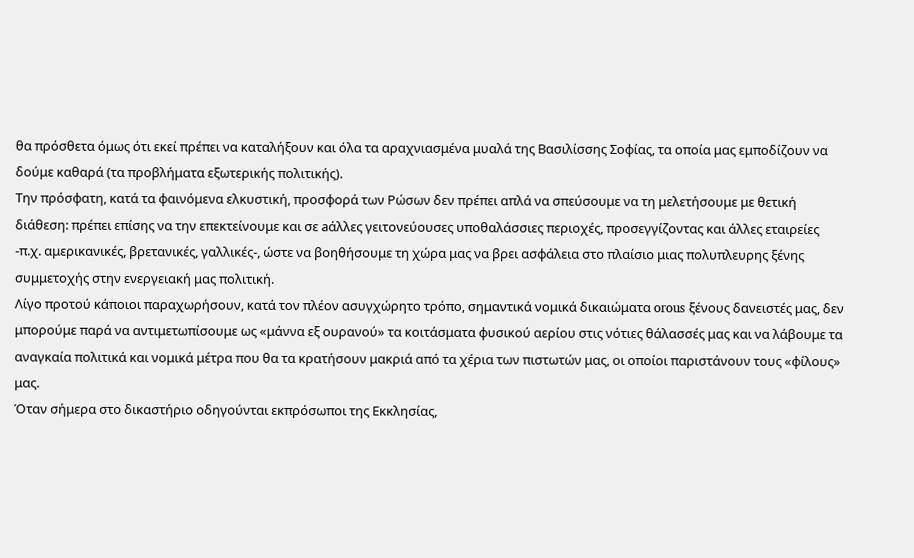θα πρόσθετα όμως ότι εκεί πρέπει να καταλήξουν και όλα τα αραχνιασμένα μυαλά της Βασιλίσσης Σοφίας, τα οποία μας εμποδίζουν να δούμε καθαρά (τα προβλήματα εξωτερικής πολιτικής).
Την πρόσφατη, κατά τα φαινόμενα ελκυστική, προσφορά των Ρώσων δεν πρέπει απλά να σπεύσουμε να τη μελετήσουμε με θετική διάθεση: πρέπει επίσης να την επεκτείνουμε και σε aάλλες γειτονεύουσες υποθαλάσσιες περιοχές, προσεγγίζοντας και άλλες εταιρείες -π.χ. αμερικανικές, βρετανικές, γαλλικές-, ώστε να βοηθήσουμε τη χώρα μας να βρει ασφάλεια στο πλαίσιο μιας πολυπλευρης ξένης συμμετοχής στην ενεργειακή μας πολιτική.
Λίγο προτού κάποιοι παραχωρήσουν, κατά τον πλέον ασυγχώρητο τρόπο, σημαντικά νομικά δικαιώματα orous ξένους δανειστές μας, δεν μπορούμε παρά να αντιμετωπίσουμε ως «μάννα εξ ουρανού» τα κοιτάσματα φυσικού αερίου στις νότιες θάλασσές μας και να λάβουμε τα αναγκαία πολιτικά και νομικά μέτρα που θα τα κρατήσουν μακριά από τα χέρια των πιστωτών μας, οι οποίοι παριστάνουν τους «φίλους» μας.
Όταν σήμερα στο δικαστήριο οδηγούνται εκπρόσωποι της Εκκλησίας,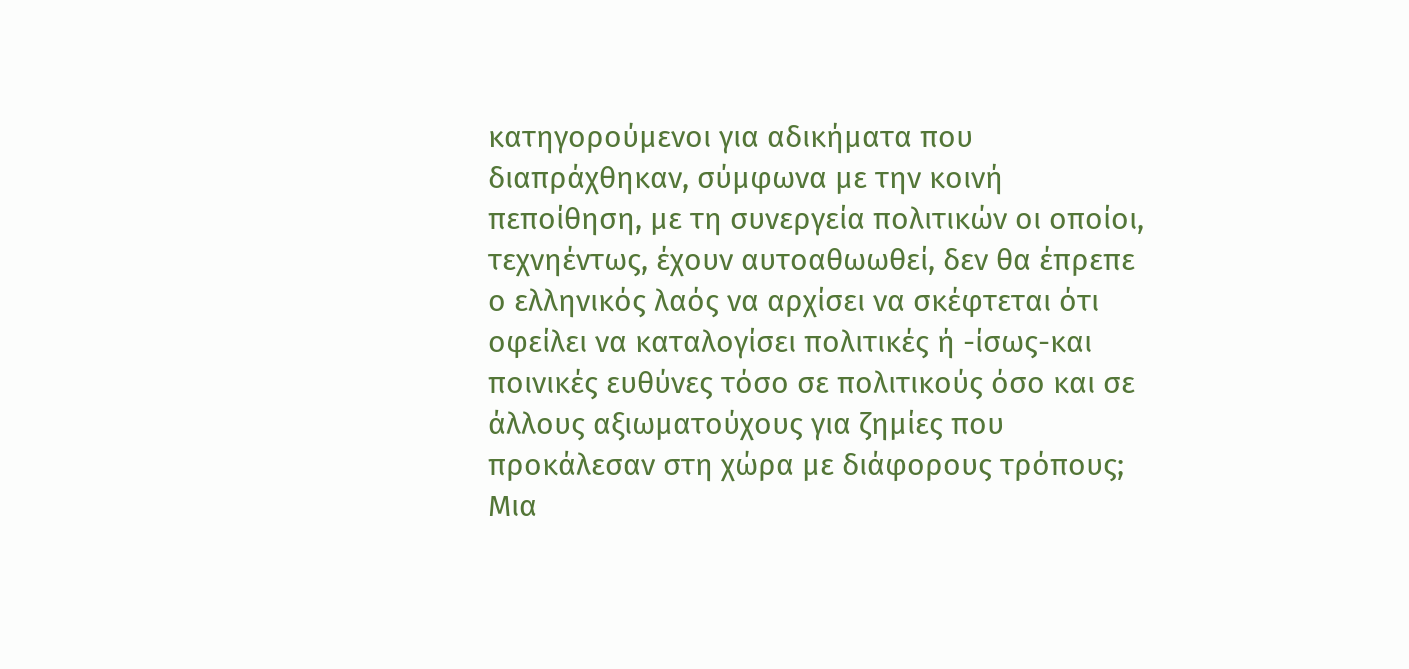κατηγορούμενοι για αδικήματα που διαπράχθηκαν, σύμφωνα με την κοινή πεποίθηση, με τη συνεργεία πολιτικών οι οποίοι, τεχνηέντως, έχουν αυτοαθωωθεί, δεν θα έπρεπε ο ελληνικός λαός να αρχίσει να σκέφτεται ότι οφείλει να καταλογίσει πολιτικές ή -ίσως-και ποινικές ευθύνες τόσο σε πολιτικούς όσο και σε άλλους αξιωματούχους για ζημίες που προκάλεσαν στη χώρα με διάφορους τρόπους;
Μια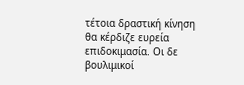τέτοια δραστική κίνηση θα κέρδιζε ευρεία επιδοκιμασία. Οι δε βουλιμικοί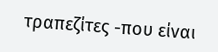τραπεζίτες -που είναι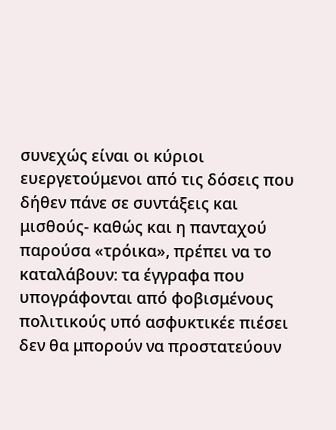συνεχώς είναι οι κύριοι ευεργετούμενοι από τις δόσεις που δήθεν πάνε σε συντάξεις και μισθούς- καθώς και η πανταχού παρούσα «τρόικα», πρέπει να το καταλάβουν: τα έγγραφα που υπογράφονται από φοβισμένους πολιτικούς υπό ασφυκτικέε πιέσει δεν θα μπορούν να προστατεύουν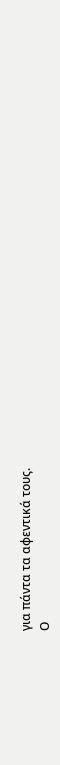για πάντα τα αφεντικά τους.
Ο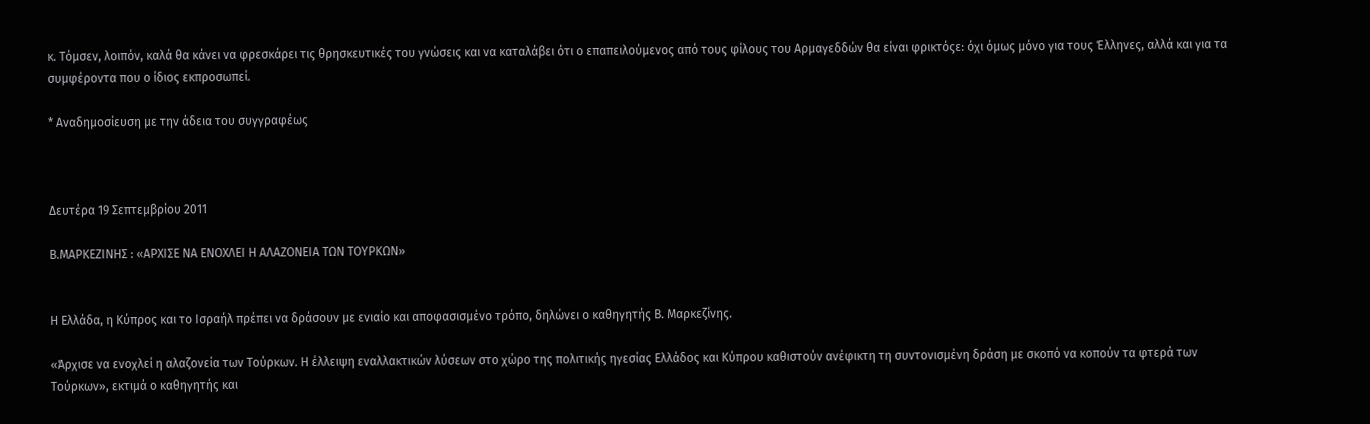κ. Τόμσεν, λοιπόν, καλά θα κάνει να φρεσκάρει τις θρησκευτικές του γνώσεις και να καταλάβει ότι ο επαπειλούμενος από τους φίλους του Αρμαγεδδών θα είναι φρικτόςε: όχι όμως μόνο για τους Έλληνες, αλλά και για τα συμφέροντα που ο ίδιος εκπροσωπεί.

* Αναδημοσίευση με την άδεια του συγγραφέως



Δευτέρα 19 Σεπτεμβρίου 2011

Β.ΜΑΡΚΕΖΙΝΗΣ : «ΑΡΧΙΣΕ ΝΑ ΕΝΟΧΛΕΙ Η ΑΛΑΖΟΝΕΙΑ ΤΩΝ ΤΟΥΡΚΩΝ»


Η Ελλάδα, η Κύπρος και το Ισραήλ πρέπει να δράσουν με ενιαίο και αποφασισμένο τρόπο, δηλώνει ο καθηγητής Β. Μαρκεζίνης.

«Άρχισε να ενοχλεί η αλαζονεία των Τούρκων. Η έλλειψη εναλλακτικών λύσεων στο χώρο της πολιτικής ηγεσίας Ελλάδος και Κύπρου καθιστούν ανέφικτη τη συντονισμένη δράση με σκοπό να κοπούν τα φτερά των Τούρκων», εκτιμά ο καθηγητής και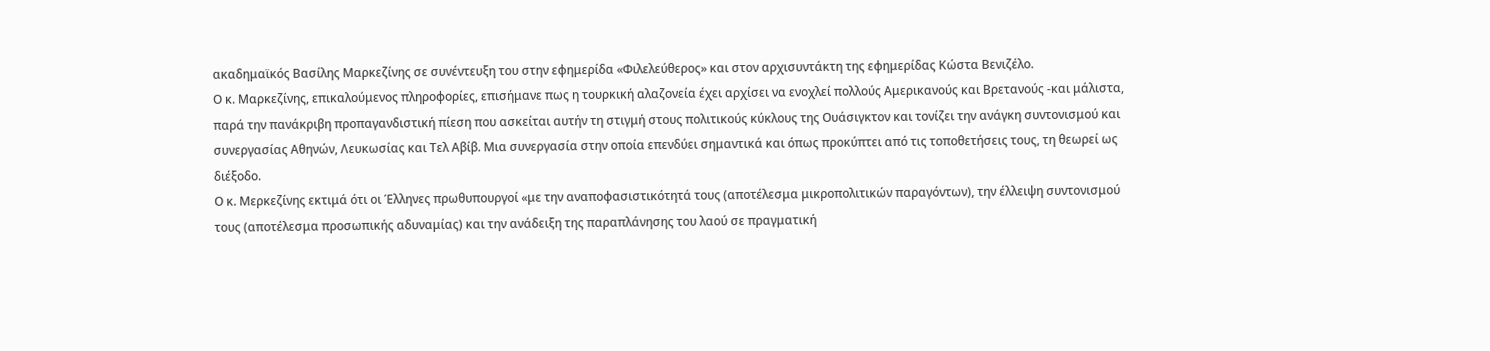ακαδημαϊκός Βασίλης Μαρκεζίνης σε συνέντευξη του στην εφημερίδα «Φιλελεύθερος» και στον αρχισυντάκτη της εφημερίδας Κώστα Βενιζέλο.
Ο κ. Μαρκεζίνης, επικαλούμενος πληροφορίες, επισήμανε πως η τουρκική αλαζονεία έχει αρχίσει να ενοχλεί πολλούς Αμερικανούς και Βρετανούς -και μάλιστα, παρά την πανάκριβη προπαγανδιστική πίεση που ασκείται αυτήν τη στιγμή στους πολιτικούς κύκλους της Ουάσιγκτον και τονίζει την ανάγκη συντονισμού και συνεργασίας Αθηνών, Λευκωσίας και Τελ Αβίβ. Μια συνεργασία στην οποία επενδύει σημαντικά και όπως προκύπτει από τις τοποθετήσεις τους, τη θεωρεί ως διέξοδο.
Ο κ. Μερκεζίνης εκτιμά ότι οι Έλληνες πρωθυπουργοί «με την αναποφασιστικότητά τους (αποτέλεσμα μικροπολιτικών παραγόντων), την έλλειψη συντονισμού τους (αποτέλεσμα προσωπικής αδυναμίας) και την ανάδειξη της παραπλάνησης του λαού σε πραγματική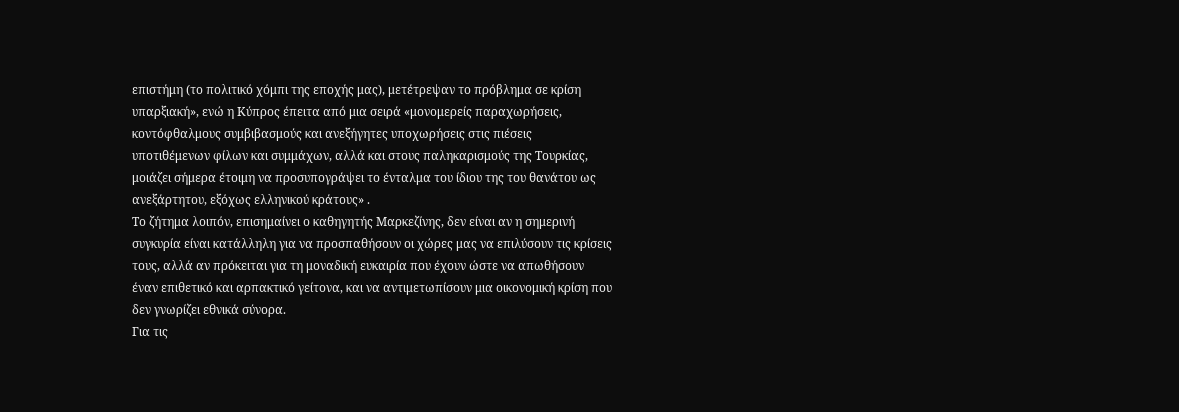επιστήμη (το πολιτικό χόμπι της εποχής μας), μετέτρεψαν το πρόβλημα σε κρίση υπαρξιακή», ενώ η Κύπρος έπειτα από μια σειρά «μονομερείς παραχωρήσεις, κοντόφθαλμους συμβιβασμούς και ανεξήγητες υποχωρήσεις στις πιέσεις υποτιθέμενων φίλων και συμμάχων, αλλά και στους παληκαρισμούς της Τουρκίας, μοιάζει σήμερα έτοιμη να προσυπογράψει το ένταλμα του ίδιου της του θανάτου ως ανεξάρτητου, εξόχως ελληνικού κράτους» .
Το ζήτημα λοιπόν, επισημαίνει ο καθηγητής Μαρκεζίνης, δεν είναι αν η σημερινή συγκυρία είναι κατάλληλη για να προσπαθήσουν οι χώρες μας να επιλύσουν τις κρίσεις τους, αλλά αν πρόκειται για τη μοναδική ευκαιρία που έχουν ώστε να απωθήσουν έναν επιθετικό και αρπακτικό γείτονα, και να αντιμετωπίσουν μια οικονομική κρίση που δεν γνωρίζει εθνικά σύνορα.
Για τις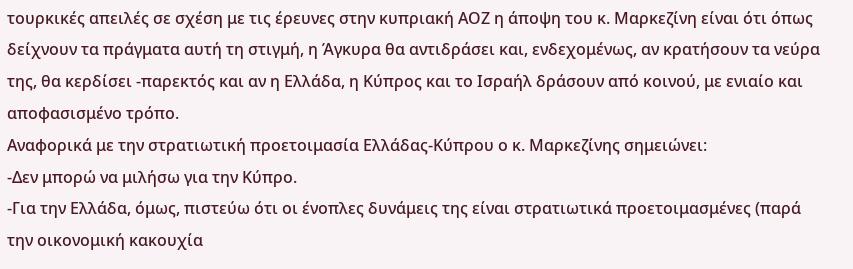τουρκικές απειλές σε σχέση με τις έρευνες στην κυπριακή ΑΟΖ η άποψη του κ. Μαρκεζίνη είναι ότι όπως δείχνουν τα πράγματα αυτή τη στιγμή, η Άγκυρα θα αντιδράσει και, ενδεχομένως, αν κρατήσουν τα νεύρα της, θα κερδίσει -παρεκτός και αν η Ελλάδα, η Κύπρος και το Ισραήλ δράσουν από κοινού, με ενιαίο και αποφασισμένο τρόπο.
Αναφορικά με την στρατιωτική προετοιμασία Ελλάδας-Κύπρου ο κ. Μαρκεζίνης σημειώνει:
-Δεν μπορώ να μιλήσω για την Κύπρο.
-Για την Ελλάδα, όμως, πιστεύω ότι οι ένοπλες δυνάμεις της είναι στρατιωτικά προετοιμασμένες (παρά την οικονομική κακουχία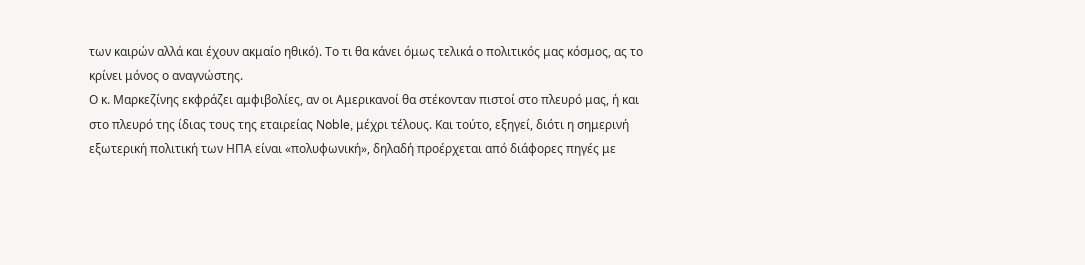των καιρών αλλά και έχουν ακμαίο ηθικό). Το τι θα κάνει όμως τελικά ο πολιτικός μας κόσμος, ας το κρίνει μόνος ο αναγνώστης.
Ο κ. Μαρκεζίνης εκφράζει αμφιβολίες, αν οι Αμερικανοί θα στέκονταν πιστοί στο πλευρό μας, ή και στο πλευρό της ίδιας τους της εταιρείας Νoble, μέχρι τέλους. Και τούτο, εξηγεί, διότι η σημερινή εξωτερική πολιτική των ΗΠΑ είναι «πολυφωνική», δηλαδή προέρχεται από διάφορες πηγές με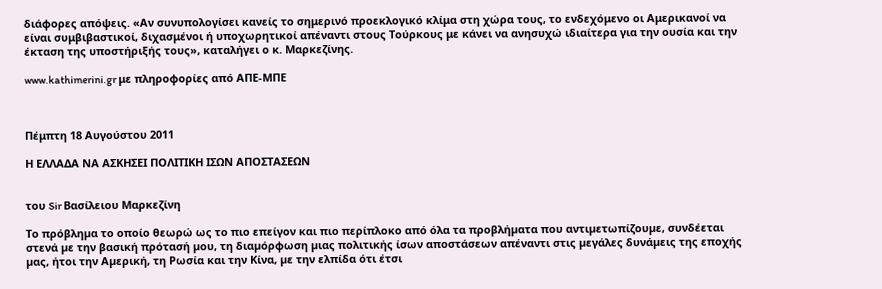διάφορες απόψεις. «Αν συνυπολογίσει κανείς το σημερινό προεκλογικό κλίμα στη χώρα τους, το ενδεχόμενο οι Αμερικανοί να είναι συμβιβαστικοί, διχασμένοι ή υποχωρητικοί απέναντι στους Τούρκους με κάνει να ανησυχώ ιδιαίτερα για την ουσία και την έκταση της υποστήριξής τους», καταλήγει ο κ. Μαρκεζίνης.

www.kathimerini.gr με πληροφορίες από ΑΠΕ-ΜΠΕ



Πέμπτη 18 Αυγούστου 2011

Η ΕΛΛΑΔΑ ΝΑ ΑΣΚΗΣΕΙ ΠΟΛΙΤΙΚΗ ΙΣΩΝ ΑΠΟΣΤΑΣΕΩΝ


του Sir Βασίλειου Μαρκεζίνη

Το πρόβληµα το οποίο θεωρώ ως το πιο επείγον και πιο περίπλοκο από όλα τα προβλήµατα που αντιµετωπίζουµε, συνδέεται στενά µε την βασική πρότασή µου, τη διαµόρφωση µιας πολιτικής ίσων αποστάσεων απέναντι στις µεγάλες δυνάµεις της εποχής µας, ήτοι την Αµερική, τη Ρωσία και την Κίνα, µε την ελπίδα ότι έτσι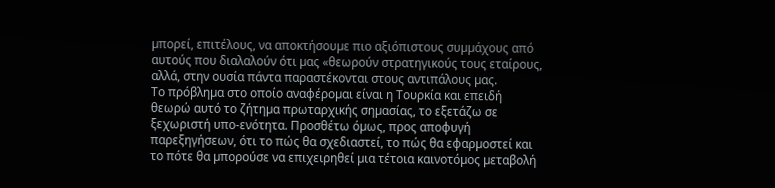µπορεί, επιτέλους, να αποκτήσουµε πιο αξιόπιστους συµµάχους από αυτούς που διαλαλούν ότι µας «θεωρούν στρατηγικούς τους εταίρους, αλλά, στην ουσία πάντα παραστέκονται στους αντιπάλους µας.
Το πρόβληµα στο οποίο αναφέροµαι είναι η Τουρκία και επειδή θεωρώ αυτό το ζήτηµα πρωταρχικής σηµασίας, το εξετάζω σε ξεχωριστή υπο-ενότητα. Προσθέτω όµως, προς αποφυγή παρεξηγήσεων, ότι το πώς θα σχεδιαστεί, το πώς θα εφαρµοστεί και το πότε θα µπορούσε να επιχειρηθεί µια τέτοια καινοτόµος µεταβολή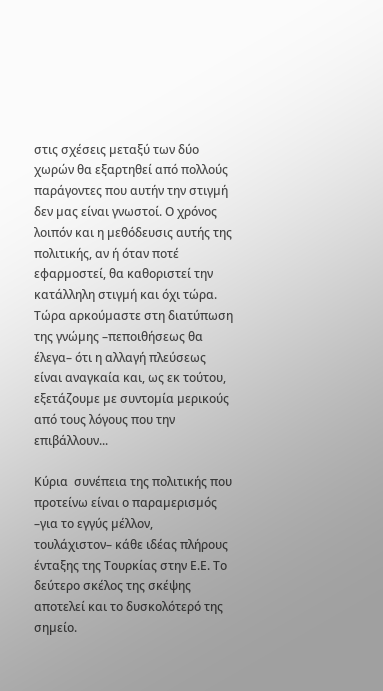στις σχέσεις µεταξύ των δύο χωρών θα εξαρτηθεί από πολλούς παράγοντες που αυτήν την στιγµή δεν µας είναι γνωστοί. Ο χρόνος λοιπόν και η µεθόδευσις αυτής της πολιτικής, αν ή όταν ποτέ εφαρµοστεί, θα καθοριστεί την κατάλληλη στιγµή και όχι τώρα. Τώρα αρκούµαστε στη διατύπωση της γνώµης –πεποιθήσεως θα έλεγα– ότι η αλλαγή πλεύσεως είναι αναγκαία και, ως εκ τούτου, εξετάζουµε µε συντοµία µερικούς από τους λόγους που την επιβάλλουν...

Κύρια  συνέπεια της πολιτικής που προτείνω είναι ο παραµερισµός –για το εγγύς µέλλον, τουλάχιστον– κάθε ιδέας πλήρους ένταξης της Τουρκίας στην Ε.Ε. Το δεύτερο σκέλος της σκέψης αποτελεί και το δυσκολότερό της σηµείο.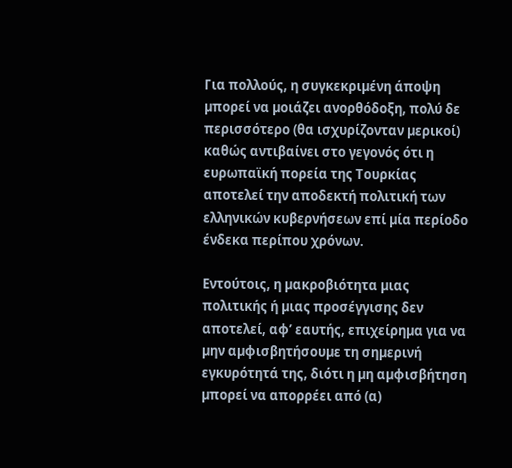Για πολλούς, η συγκεκριµένη άποψη µπορεί να µοιάζει ανορθόδοξη, πολύ δε περισσότερο (θα ισχυρίζονταν µερικοί) καθώς αντιβαίνει στο γεγονός ότι η ευρωπαϊκή πορεία της Τουρκίας αποτελεί την αποδεκτή πολιτική των ελληνικών κυβερνήσεων επί µία περίοδο ένδεκα περίπου χρόνων.

Εντούτοις, η µακροβιότητα µιας πολιτικής ή µιας προσέγγισης δεν αποτελεί, αφ’ εαυτής, επιχείρηµα για να µην αµφισβητήσουµε τη σηµερινή εγκυρότητά της, διότι η µη αµφισβήτηση µπορεί να απορρέει από (α)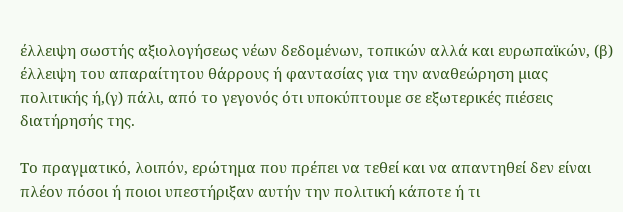έλλειψη σωστής αξιολογήσεως νέων δεδοµένων, τοπικών αλλά και ευρωπαϊκών, (β) έλλειψη του απαραίτητου θάρρους ή φαντασίας για την αναθεώρηση µιας πολιτικής ή,(γ) πάλι, από το γεγονός ότι υποκύπτουµε σε εξωτερικές πιέσεις διατήρησής της.

Το πραγµατικό, λοιπόν, ερώτηµα που πρέπει να τεθεί και να απαντηθεί δεν είναι πλέον πόσοι ή ποιοι υπεστήριξαν αυτήν την πολιτική κάποτε ή τι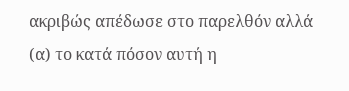ακριβώς απέδωσε στο παρελθόν αλλά (α) το κατά πόσον αυτή η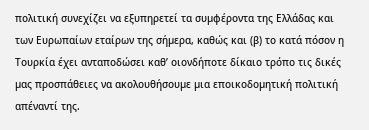πολιτική συνεχίζει να εξυπηρετεί τα συµφέροντα της Ελλάδας και των Ευρωπαίων εταίρων της σήµερα, καθώς και (β) το κατά πόσον η Τουρκία έχει ανταποδώσει καθ’ οιονδήποτε δίκαιο τρόπο τις δικές µας προσπάθειες να ακολουθήσουµε µια εποικοδοµητική πολιτική απέναντί της.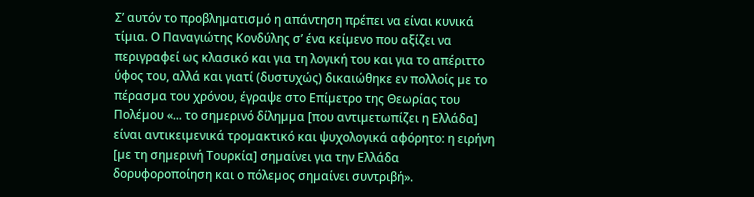Σ’ αυτόν το προβληµατισµό η απάντηση πρέπει να είναι κυνικά τίµια. Ο Παναγιώτης Κονδύλης σ’ ένα κείµενο που αξίζει να περιγραφεί ως κλασικό και για τη λογική του και για το απέριττο ύφος του, αλλά και γιατί (δυστυχώς) δικαιώθηκε εν πολλοίς µε το πέρασµα του χρόνου, έγραψε στο Επίµετρο της Θεωρίας του Πολέµου «... το σηµερινό δίληµµα [που αντιµετωπίζει η Ελλάδα] είναι αντικειµενικά τροµακτικό και ψυχολογικά αφόρητο: η ειρήνη [µε τη σηµερινή Τουρκία] σηµαίνει για την Ελλάδα δορυφοροποίηση και ο πόλεµος σηµαίνει συντριβή».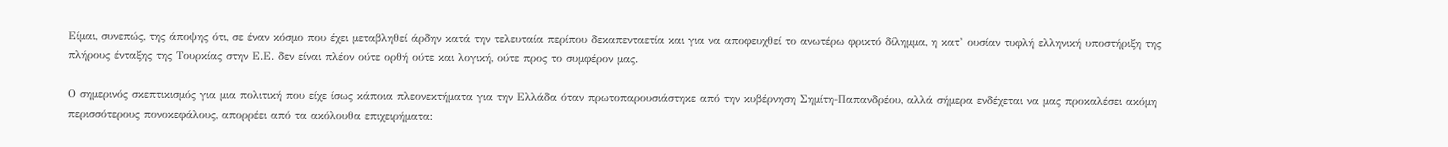Είµαι, συνεπώς, της άποψης ότι, σε έναν κόσµο που έχει µεταβληθεί άρδην κατά την τελευταία περίπου δεκαπενταετία και για να αποφευχθεί το ανωτέρω φρικτό δίληµµα, η κατ’ ουσίαν τυφλή ελληνική υποστήριξη της πλήρους ένταξης της Τουρκίας στην Ε.Ε. δεν είναι πλέον ούτε ορθή ούτε και λογική, ούτε προς το συµφέρον µας.

Ο σηµερινός σκεπτικισµός για µια πολιτική που είχε ίσως κάποια πλεονεκτήµατα για την Ελλάδα όταν πρωτοπαρουσιάστηκε από την κυβέρνηση Σηµίτη-Παπανδρέου, αλλά σήµερα ενδέχεται να µας προκαλέσει ακόµη περισσότερους πονοκεφάλους, απορρέει από τα ακόλουθα επιχειρήµατα: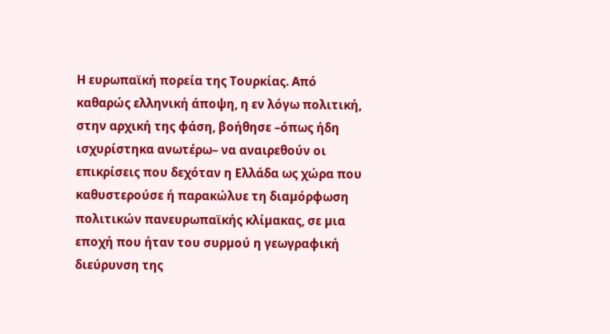Η ευρωπαϊκή πορεία της Τουρκίας. Από καθαρώς ελληνική άποψη, η εν λόγω πολιτική, στην αρχική της φάση, βοήθησε –όπως ήδη ισχυρίστηκα ανωτέρω– να αναιρεθούν οι επικρίσεις που δεχόταν η Ελλάδα ως χώρα που καθυστερούσε ή παρακώλυε τη διαµόρφωση πολιτικών πανευρωπαϊκής κλίµακας, σε µια εποχή που ήταν του συρµού η γεωγραφική διεύρυνση της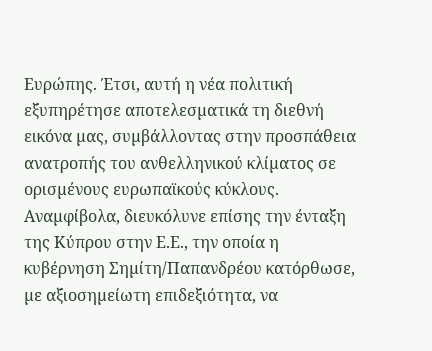Ευρώπης. Έτσι, αυτή η νέα πολιτική εξυπηρέτησε αποτελεσµατικά τη διεθνή εικόνα µας, συµβάλλοντας στην προσπάθεια ανατροπής του ανθελληνικού κλίµατος σε ορισµένους ευρωπαϊκούς κύκλους. Αναµφίβολα, διευκόλυνε επίσης την ένταξη της Κύπρου στην Ε.Ε., την οποία η κυβέρνηση Σηµίτη/Παπανδρέου κατόρθωσε, µε αξιοσηµείωτη επιδεξιότητα, να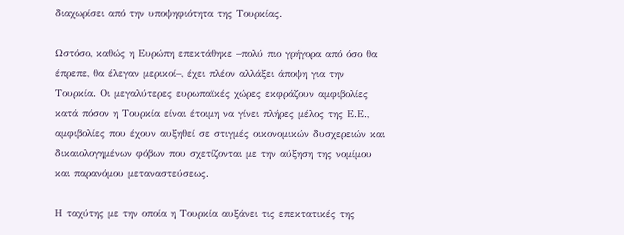διαχωρίσει από την υποψηφιότητα της Τουρκίας.

Ωστόσο, καθώς η Ευρώπη επεκτάθηκε –πολύ πιο γρήγορα από όσο θα έπρεπε, θα έλεγαν µερικοί–, έχει πλέον αλλάξει άποψη για την Τουρκία. Οι µεγαλύτερες ευρωπαϊκές χώρες εκφράζουν αµφιβολίες κατά πόσον η Τουρκία είναι έτοιµη να γίνει πλήρες µέλος της Ε.Ε., αµφιβολίες που έχουν αυξηθεί σε στιγµές οικονοµικών δυσχερειών και δικαιολογηµένων φόβων που σχετίζονται µε την αύξηση της νοµίµου και παρανόµου µεταναστεύσεως.

Η ταχύτης µε την οποία η Τουρκία αυξάνει τις επεκτατικές της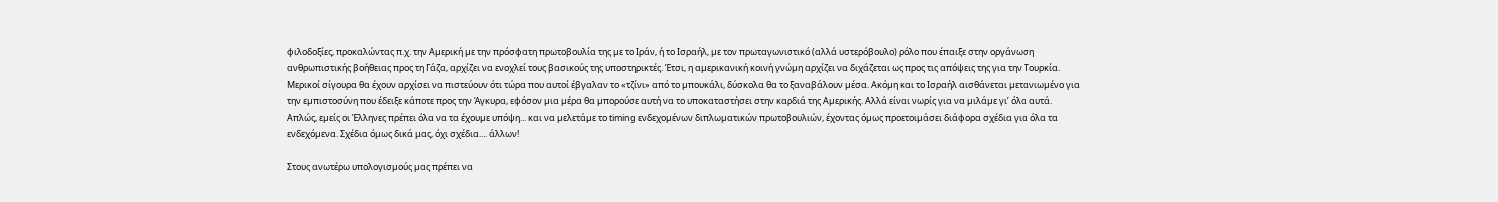φιλοδοξίες, προκαλώντας π.χ. την Αµερική µε την πρόσφατη πρωτοβουλία της µε το Ιράν, ή το Ισραήλ, µε τον πρωταγωνιστικό (αλλά υστερόβουλο) ρόλο που έπαιξε στην οργάνωση ανθρωπιστικής βοήθειας προς τη Γάζα, αρχίζει να ενοχλεί τους βασικούς της υποστηρικτές. Έτσι, η αµερικανική κοινή γνώµη αρχίζει να διχάζεται ως προς τις απόψεις της για την Τουρκία. Μερικοί σίγουρα θα έχουν αρχίσει να πιστεύουν ότι τώρα που αυτοί έβγαλαν το «τζίνι» από το µπουκάλι, δύσκολα θα το ξαναβάλουν µέσα. Ακόµη και το Ισραήλ αισθάνεται µετανιωµένο για την εµπιστοσύνη που έδειξε κάποτε προς την Άγκυρα, εφόσον µια µέρα θα µπορούσε αυτή να το υποκαταστήσει στην καρδιά της Αµερικής. Αλλά είναι νωρίς για να µιλάµε γι’ όλα αυτά. Απλώς, εµείς οι Έλληνες πρέπει όλα να τα έχουµε υπόψη... και να µελετάµε το timing ενδεχοµένων διπλωµατικών πρωτοβουλιών, έχοντας όµως προετοιµάσει διάφορα σχέδια για όλα τα ενδεχόµενα. Σχέδια όμως δικά μας, όχι σχέδια.... άλλων!

Στους ανωτέρω υπολογισµούς µας πρέπει να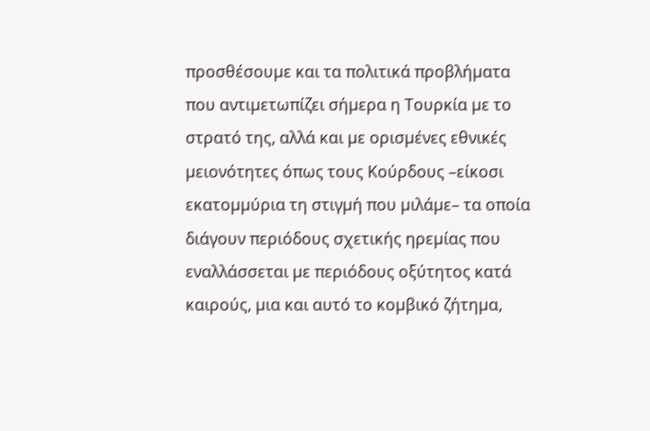προσθέσουµε και τα πολιτικά προβλήµατα που αντιµετωπίζει σήµερα η Τουρκία µε το στρατό της, αλλά και µε ορισµένες εθνικές µειονότητες όπως τους Κούρδους –είκοσι εκατοµµύρια τη στιγµή που µιλάµε– τα οποία διάγουν περιόδους σχετικής ηρεµίας που εναλλάσσεται µε περιόδους οξύτητος κατά καιρούς, µια και αυτό το κοµβικό ζήτηµα,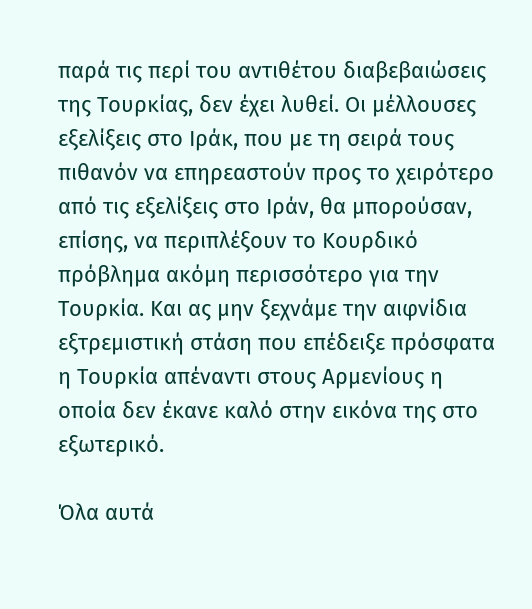παρά τις περί του αντιθέτου διαβεβαιώσεις της Τουρκίας, δεν έχει λυθεί. Οι µέλλουσες εξελίξεις στο Ιράκ, που µε τη σειρά τους πιθανόν να επηρεαστούν προς το χειρότερο από τις εξελίξεις στο Ιράν, θα µπορούσαν, επίσης, να περιπλέξουν το Κουρδικό πρόβληµα ακόµη περισσότερο για την Τουρκία. Και ας µην ξεχνάµε την αιφνίδια εξτρεµιστική στάση που επέδειξε πρόσφατα η Τουρκία απέναντι στους Αρµενίους η οποία δεν έκανε καλό στην εικόνα της στο εξωτερικό.

Όλα αυτά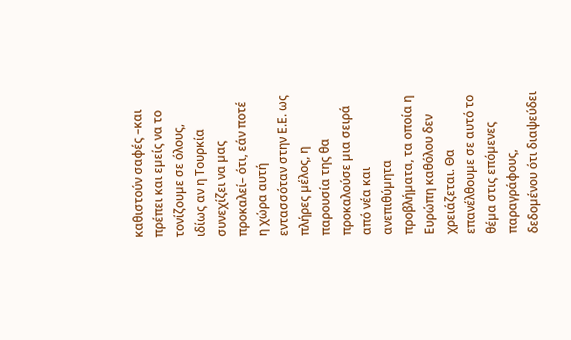καθιστούν σαφές –και πρέπει και εµείς να το τονίζουµε σε όλους, ιδίως αν η Τουρκία συνεχίζει να µας προκαλεί– ότι, εάν ποτέ η χώρα αυτή εντασσόταν στην Ε.Ε. ως πλήρες µέλος, η παρουσία της θα προκαλούσε µια σειρά από νέα και ανεπιθύµητα προβλήµατα, τα οποία η Ευρώπη καθόλου δεν χρειάζεται. Θα επανέλθουµε σε αυτό το θέµα στις επόµενες παραγράφους, δεδοµένου ότι διαψεύδει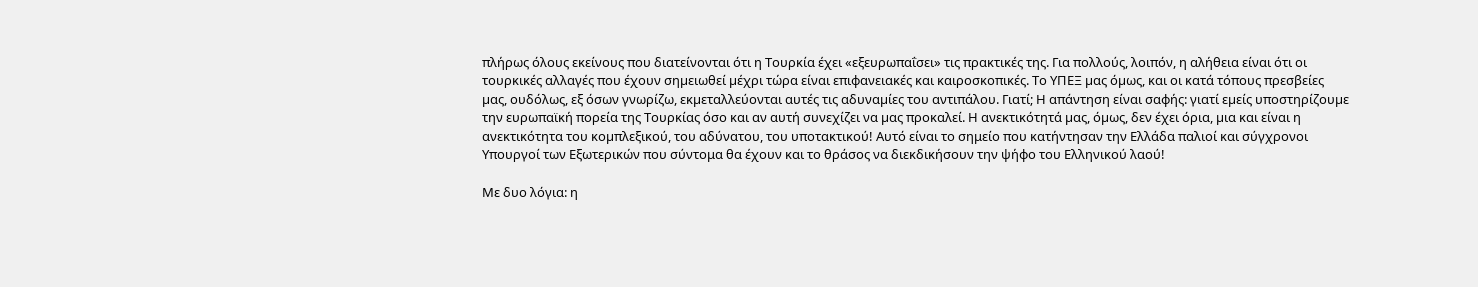πλήρως όλους εκείνους που διατείνονται ότι η Τουρκία έχει «εξευρωπαΐσει» τις πρακτικές της. Για πολλούς, λοιπόν, η αλήθεια είναι ότι οι τουρκικές αλλαγές που έχουν σηµειωθεί µέχρι τώρα είναι επιφανειακές και καιροσκοπικές. Το ΥΠΕΞ µας όµως, και οι κατά τόπους πρεσβείες µας, ουδόλως, εξ όσων γνωρίζω, εκµεταλλεύονται αυτές τις αδυναµίες του αντιπάλου. Γιατί; Η απάντηση είναι σαφής: γιατί εµείς υποστηρίζουµε την ευρωπαϊκή πορεία της Τουρκίας όσο και αν αυτή συνεχίζει να µας προκαλεί. Η ανεκτικότητά µας, όµως, δεν έχει όρια, µια και είναι η ανεκτικότητα του κοµπλεξικού, του αδύνατου, του υποτακτικού! Αυτό είναι το σημείο που κατήντησαν την Ελλάδα παλιοί και σύγχρονοι Υπουργοί των Εξωτερικών που σύντομα θα έχουν και το θράσος να διεκδικήσουν την ψήφο του Ελληνικού λαού!

Με δυο λόγια: η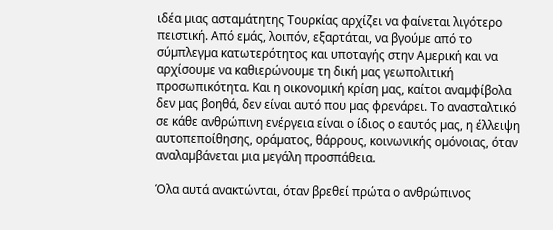ιδέα µιας ασταµάτητης Τουρκίας αρχίζει να φαίνεται λιγότερο πειστική. Από εµάς, λοιπόν, εξαρτάται, να βγούµε από το σύµπλεγµα κατωτερότητος και υποταγής στην Αµερική και να αρχίσουµε να καθιερώνουµε τη δική µας γεωπολιτική προσωπικότητα. Και η οικονοµική κρίση µας, καίτοι αναµφίβολα δεν µας βοηθά, δεν είναι αυτό που µας φρενάρει. Το ανασταλτικό σε κάθε ανθρώπινη ενέργεια είναι ο ίδιος ο εαυτός µας, η έλλειψη αυτοπεποίθησης, οράµατος, θάρρους, κοινωνικής οµόνοιας, όταν αναλαµβάνεται µια µεγάλη προσπάθεια.

Όλα αυτά ανακτώνται, όταν βρεθεί πρώτα ο ανθρώπινος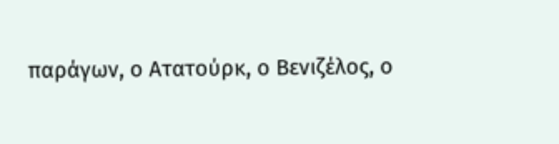παράγων, ο Ατατούρκ, ο Βενιζέλος, ο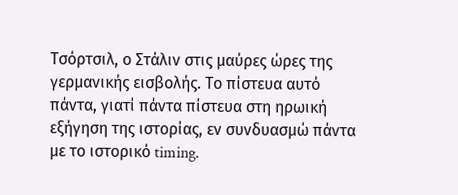Τσόρτσιλ, ο Στάλιν στις µαύρες ώρες της γερµανικής εισβολής. Το πίστευα αυτό πάντα, γιατί πάντα πίστευα στη ηρωική εξήγηση της ιστορίας, εν συνδυασµώ πάντα µε το ιστορικό timing.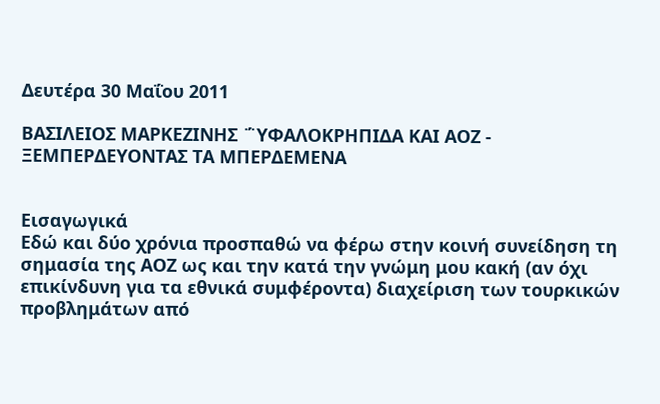Δευτέρα 30 Μαΐου 2011

ΒΑΣΙΛΕΙΟΣ ΜΑΡΚΕΖΙΝΗΣ ΅ΥΦΑΛΟΚΡΗΠΙΔΑ ΚΑΙ ΑΟΖ - ΞΕΜΠΕΡΔΕΥΟΝΤΑΣ ΤΑ ΜΠΕΡΔΕΜΕΝΑ


Εισαγωγικά
Εδώ και δύο χρόνια προσπαθώ να φέρω στην κοινή συνείδηση τη σημασία της ΑΟΖ ως και την κατά την γνώμη μου κακή (αν όχι επικίνδυνη για τα εθνικά συμφέροντα) διαχείριση των τουρκικών προβλημάτων από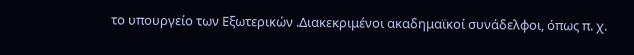το υπουργείο των Εξωτερικών .Διακεκριμένοι ακαδημαϊκοί συνάδελφοι, όπως π. χ.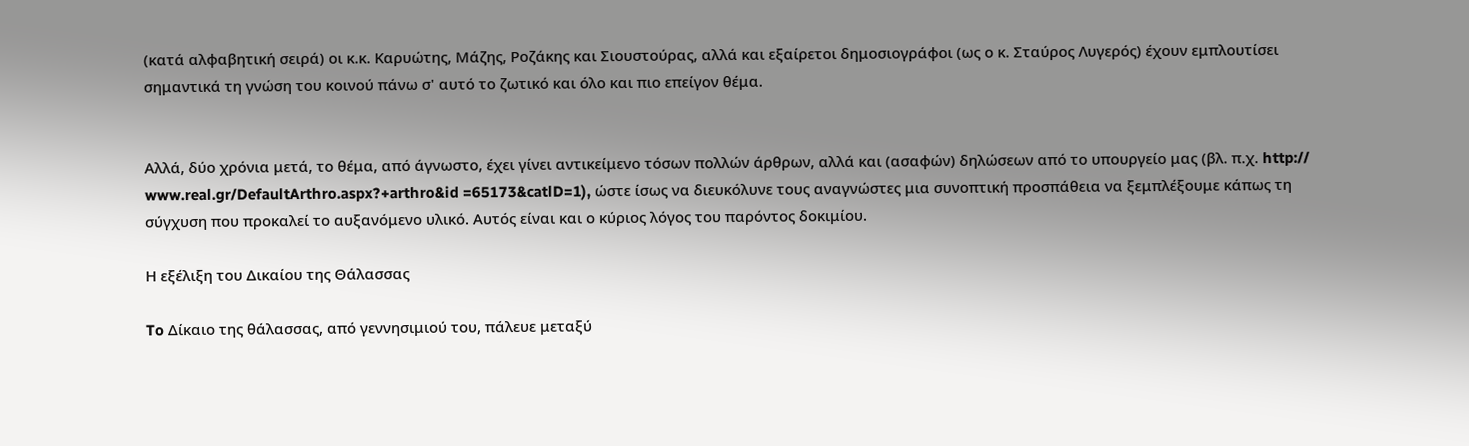(κατά αλφαβητική σειρά) οι κ.κ. Καρυώτης, Μάζης, Ροζάκης και Σιουστούρας, αλλά και εξαίρετοι δημοσιογράφοι (ως ο κ. Σταύρος Λυγερός) έχουν εμπλουτίσει σημαντικά τη γνώση του κοινού πάνω σ' αυτό το ζωτικό και όλο και πιο επείγον θέμα.


Αλλά, δύο χρόνια μετά, το θέμα, από άγνωστο, έχει γίνει αντικείμενο τόσων πολλών άρθρων, αλλά και (ασαφών) δηλώσεων από το υπουργείο μας (βλ. π.χ. http:// www.real.gr/DefaultArthro.aspx?+arthro&id =65173&catlD=1), ώστε ίσως να διευκόλυνε τους αναγνώστες μια συνοπτική προσπάθεια να ξεμπλέξουμε κάπως τη σύγχυση που προκαλεί το αυξανόμενο υλικό. Αυτός είναι και ο κύριος λόγος του παρόντος δοκιμίου.

Η εξέλιξη του Δικαίου της Θάλασσας

To Δίκαιο της θάλασσας, από γεννησιμιού του, πάλευε μεταξύ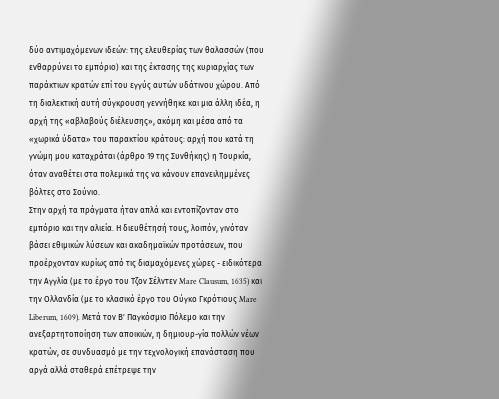δύο αντιμαχόμενων ιδεών: της ελευθερίας των θαλασσών (που ενθαρρύνει το εμπόριο) και της έκτασης της κυριαρχίας των παράκτιων κρατών επί του εγγύς αυτών υδάτινου χώρου. Από τη διαλεκτική αυτή σύγκρουση γεννήθηκε και μια άλλη ιδέα, η αρχή της «αβλαβούς διέλευσης», ακόμη και μέσα από τα «χωρικά ύδατα» του παρακτίου κράτους: αρχή που κατά τη γνώμη μου καταχράται (άρθρο 19 της Συνθήκης) η Τουρκία, όταν αναθέτει στα πολεμικά της να κάνουν επανειλημμένες βόλτες στο Σούνιο.
Στην αρχή τα πράγματα ήταν απλά και εντοπίζονταν στο εμπόριο και την αλιεία. Η διευθέτησή τους, λοιπόν, γινόταν βάσει εθιμικών λύσεων και ακαδημαϊκών προτάσεων, που προέρχονταν κυρίως από τις διαμαχόμενες χώρες - ειδικότερα την Αγγλία (με το έργο του Τζον Σέλντεν Mare Clausum, 1635) και την Ολλανδία (με το κλασικό έργο του Ούγκο Γκρότιους Mare Liberum, 1609). Μετά τον Β' Παγκόσμιο Πόλεμο και την ανεξαρτητοποίηση των αποικιών, η δημιουρ-γία πολλών νέων κρατών, σε συνδυασμό με την τεχνολογική επανάσταση που αργά αλλά σταθερά επέτρεψε την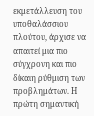εκμετάλλευση του υποθαλάσσιου πλούτου, άρχισε να απαιτεί μια πιο σύγχρονη και πιο δίκαιη ρύθμιση των προβλημάτων. Η πρώτη σημαντική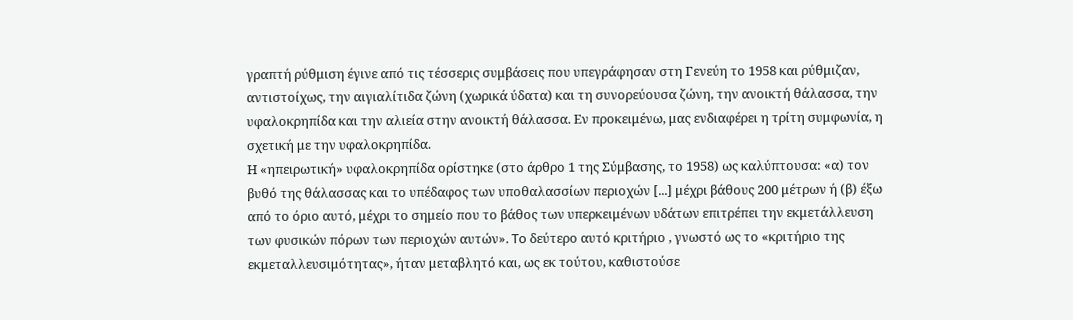γραπτή ρύθμιση έγινε από τις τέσσερις συμβάσεις που υπεγράφησαν στη Γενεύη το 1958 και ρύθμιζαν, αντιστοίχως, την αιγιαλίτιδα ζώνη (χωρικά ύδατα) και τη συνορεύουσα ζώνη, την ανοικτή θάλασσα, την υφαλοκρηπίδα και την αλιεία στην ανοικτή θάλασσα. Εν προκειμένω, μας ενδιαφέρει η τρίτη συμφωνία, η σχετική με την υφαλοκρηπίδα.
Η «ηπειρωτική» υφαλοκρηπίδα ορίστηκε (στο άρθρο 1 της Σύμβασης, το 1958) ως καλύπτουσα: «α) τον βυθό της θάλασσας και το υπέδαφος των υποθαλασσίων περιοχών [...] μέχρι βάθους 200 μέτρων ή (β) έξω από το όριο αυτό, μέχρι το σημείο που το βάθος των υπερκειμένων υδάτων επιτρέπει την εκμετάλλευση των φυσικών πόρων των περιοχών αυτών». To δεύτερο αυτό κριτήριο , γνωστό ως το «κριτήριο της εκμεταλλευσιμότητας», ήταν μεταβλητό και, ως εκ τούτου, καθιστούσε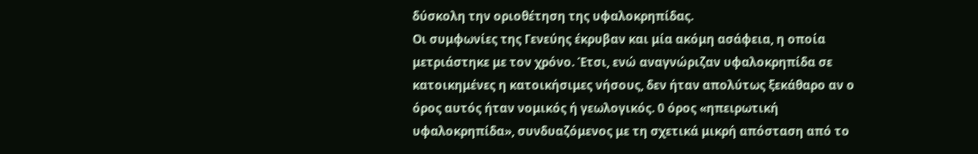δύσκολη την οριοθέτηση της υφαλοκρηπίδας.
Οι συμφωνίες της Γενεύης έκρυβαν και μία ακόμη ασάφεια, η οποία μετριάστηκε με τον χρόνο. Έτσι, ενώ αναγνώριζαν υφαλοκρηπίδα σε κατοικημένες η κατοικήσιμες νήσους, δεν ήταν απολύτως ξεκάθαρο αν ο όρος αυτός ήταν νομικός ή γεωλογικός. 0 όρος «ηπειρωτική υφαλοκρηπίδα», συνδυαζόμενος με τη σχετικά μικρή απόσταση από το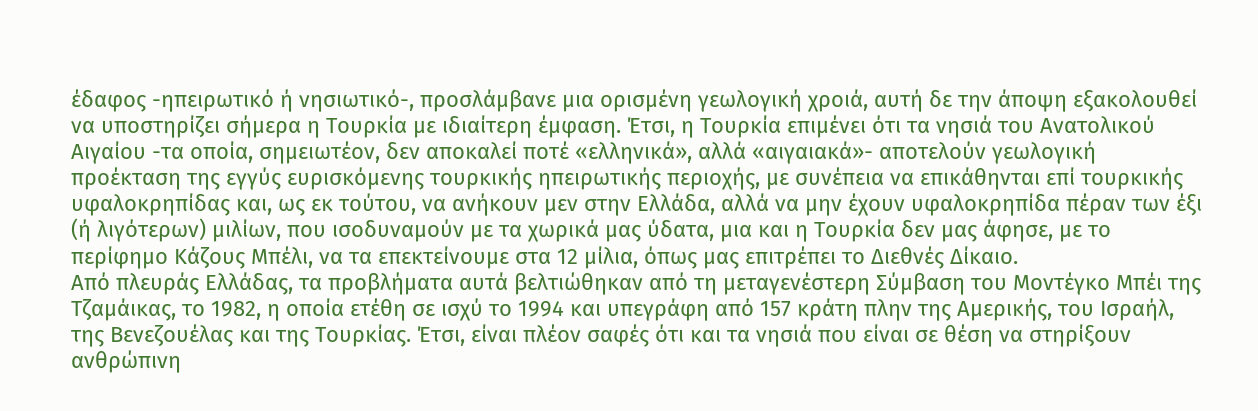έδαφος -ηπειρωτικό ή νησιωτικό-, προσλάμβανε μια ορισμένη γεωλογική χροιά, αυτή δε την άποψη εξακολουθεί να υποστηρίζει σήμερα η Τουρκία με ιδιαίτερη έμφαση. Έτσι, η Τουρκία επιμένει ότι τα νησιά του Ανατολικού Αιγαίου -τα οποία, σημειωτέον, δεν αποκαλεί ποτέ «ελληνικά», αλλά «αιγαιακά»- αποτελούν γεωλογική προέκταση της εγγύς ευρισκόμενης τουρκικής ηπειρωτικής περιοχής, με συνέπεια να επικάθηνται επί τουρκικής υφαλοκρηπίδας και, ως εκ τούτου, να ανήκουν μεν στην Ελλάδα, αλλά να μην έχουν υφαλοκρηπίδα πέραν των έξι (ή λιγότερων) μιλίων, που ισοδυναμούν με τα χωρικά μας ύδατα, μια και η Τουρκία δεν μας άφησε, με το περίφημο Κάζους Μπέλι, να τα επεκτείνουμε στα 12 μίλια, όπως μας επιτρέπει το Διεθνές Δίκαιο.
Από πλευράς Ελλάδας, τα προβλήματα αυτά βελτιώθηκαν από τη μεταγενέστερη Σύμβαση του Μοντέγκο Μπέι της Τζαμάικας, το 1982, η οποία ετέθη σε ισχύ το 1994 και υπεγράφη από 157 κράτη πλην της Αμερικής, του Ισραήλ, της Βενεζουέλας και της Τουρκίας. Έτσι, είναι πλέον σαφές ότι και τα νησιά που είναι σε θέση να στηρίξουν ανθρώπινη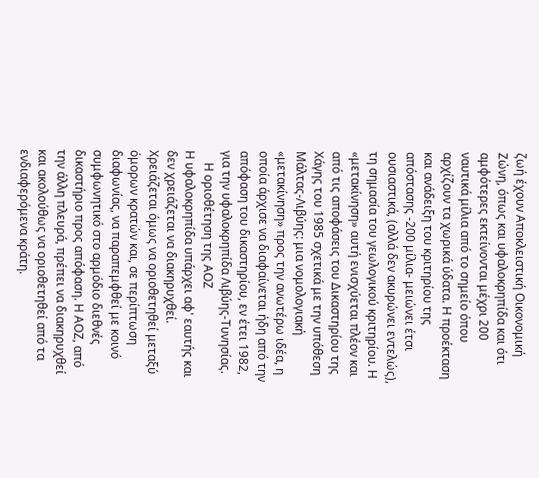ζωή έχουν Αποκλειστική Οικονομική Ζώνη, όπως και υφαλοκρηπίδα και ότι αμφότερες εκτείνονται μέχρι 200 ναυτικά μίλια από το σημείο όπου αρχίζουν τα χωρικά ύδατα. Η προέκταση και ανάδειξη του κριτηρίου της απόστασης -200 μίλια- μειώνει έτσι ουσιαστικά, (αλλά δεν ακυρώνει εντελώς), τη σημασία του γεωλογικού κριτηρίου. Η «μετακίνηση» αυτή ενισχύεται πλέον και από τις αποφάσεις του Δικαστηρίου της Χάγης του 1985 σχετικά με την υπόθεση Μάλτας-Λιβύης: μια νομολογιακή «μετακίνηση» προς την ανωτέρω ιδέα, η οποία άρχισε να διαφαίνεται ήδη από την απόφαση του δικαστηρίου, εν έτει 1982, για την υφαλοκρηπίδα Λιβύης-Τυνησίας.
    Η οριοθέτηση της ΑΟΖ
Η υφαλοκρηπίδα υπάρχει αφ' εαυτής και δεν χρειάζεται να διακηρυχθεί. Χρειάζεται όμως να οριοθετηθεί μεταξύ όμορων κρατών και, σε περίπτωση διαφωνίας, να παραπεμφθεί με κοινό συμφωνητικό στο αρμόδιο διεθνές δικαστήριο προς απόφαση. Η ΑΟΖ, από την άλλη πλευρά, πρέπει να διακηρυχθεί και ακολούθως να οριοθετηθεί από τα ενδιαφερόμενα κράτη.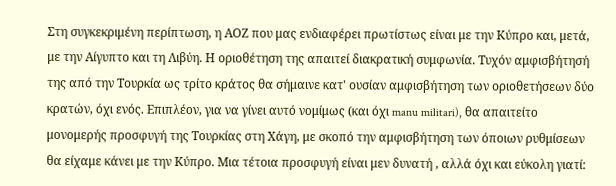Στη συγκεκριμένη περίπτωση, η ΑΟΖ που μας ενδιαφέρει πρωτίστως είναι με την Κύπρο και, μετά, με την Αίγυπτο και τη Λιβύη. Η οριοθέτηση της απαιτεί διακρατική συμφωνία. Τυχόν αμφισβήτησή της από την Τουρκία ως τρίτο κράτος θα σήμαινε κατ' ουσίαν αμφισβήτηση των οριοθετήσεων δύο κρατών, όχι ενός. Επιπλέον, για να γίνει αυτό νομίμως (και όχι manu militari), θα απαιτείτο μονομερής προσφυγή της Τουρκίας στη Χάγη, με σκοπό την αμφισβήτηση των όποιων ρυθμίσεων θα είχαμε κάνει με την Κύπρο. Μια τέτοια προσφυγή είναι μεν δυνατή , αλλά όχι και εύκολη γιατί: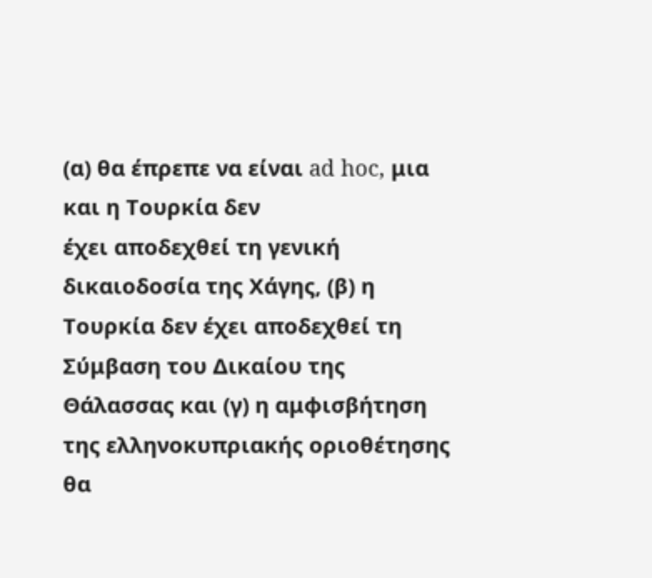(α) θα έπρεπε να είναι ad hoc, μια και η Τουρκία δεν
έχει αποδεχθεί τη γενική δικαιοδοσία της Χάγης, (β) η Τουρκία δεν έχει αποδεχθεί τη Σύμβαση του Δικαίου της Θάλασσας και (γ) η αμφισβήτηση της ελληνοκυπριακής οριοθέτησης θα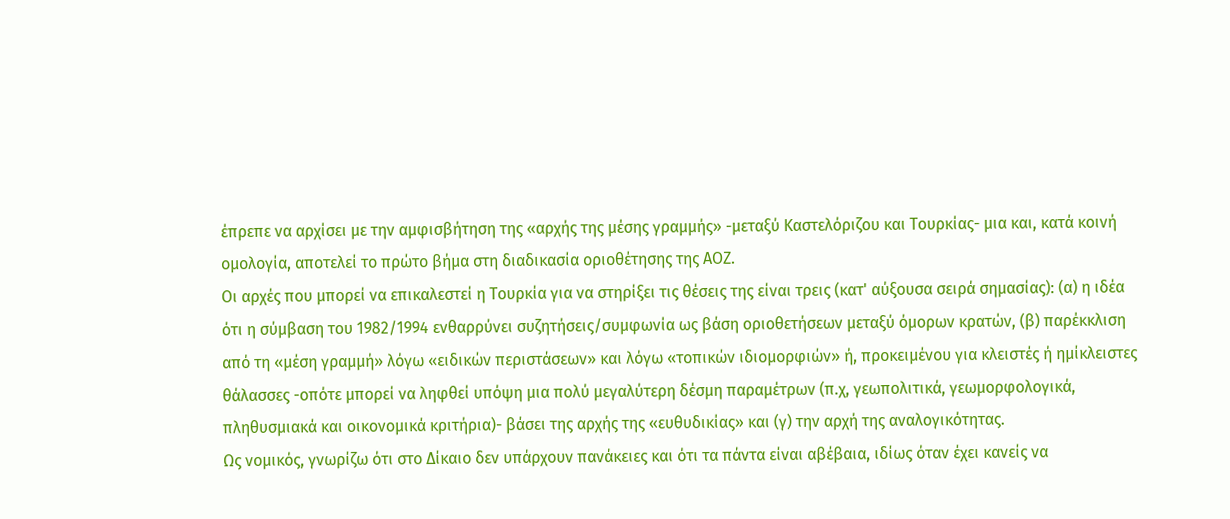έπρεπε να αρχίσει με την αμφισβήτηση της «αρχής της μέσης γραμμής» -μεταξύ Καστελόριζου και Τουρκίας- μια και, κατά κοινή ομολογία, αποτελεί το πρώτο βήμα στη διαδικασία οριοθέτησης της ΑΟΖ.
Οι αρχές που μπορεί να επικαλεστεί η Τουρκία για να στηρίξει τις θέσεις της είναι τρεις (κατ' αύξουσα σειρά σημασίας): (α) η ιδέα ότι η σύμβαση του 1982/1994 ενθαρρύνει συζητήσεις/συμφωνία ως βάση οριοθετήσεων μεταξύ όμορων κρατών, (β) παρέκκλιση από τη «μέση γραμμή» λόγω «ειδικών περιστάσεων» και λόγω «τοπικών ιδιομορφιών» ή, προκειμένου για κλειστές ή ημίκλειστες θάλασσες -οπότε μπορεί να ληφθεί υπόψη μια πολύ μεγαλύτερη δέσμη παραμέτρων (π.χ, γεωπολιτικά, γεωμορφολογικά, πληθυσμιακά και οικονομικά κριτήρια)- βάσει της αρχής της «ευθυδικίας» και (γ) την αρχή της αναλογικότητας.
Ως νομικός, γνωρίζω ότι στο Δίκαιο δεν υπάρχουν πανάκειες και ότι τα πάντα είναι αβέβαια, ιδίως όταν έχει κανείς να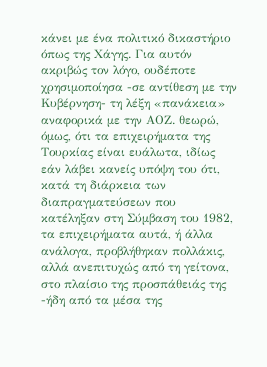κάνει με ένα πολιτικό δικαστήριο όπως της Χάγης. Για αυτόν ακριβώς τον λόγο, ουδέποτε χρησιμοποίησα -σε αντίθεση με την Κυβέρνηση- τη λέξη «πανάκεια» αναφορικά με την ΑΟΖ. θεωρώ, όμως, ότι τα επιχειρήματα της Τουρκίας είναι ευάλωτα, ιδίως εάν λάβει κανείς υπόψη του ότι, κατά τη διάρκεια των διαπραγματεύσεων που κατέληξαν στη Σύμβαση του 1982, τα επιχειρήματα αυτά, ή άλλα ανάλογα, προβλήθηκαν πολλάκις, αλλά ανεπιτυχώς από τη γείτονα, στο πλαίσιο της προσπάθειάς της -ήδη από τα μέσα της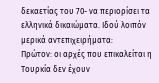δεκαετίας του 70- να περιορίσει τα ελληνικά δικαιώματα. Ιδού λοιπόν μερικά αντεπιχειρήματα:
Πρώτον: οι αρχές που επικαλείται η Τουρκία δεν έχουν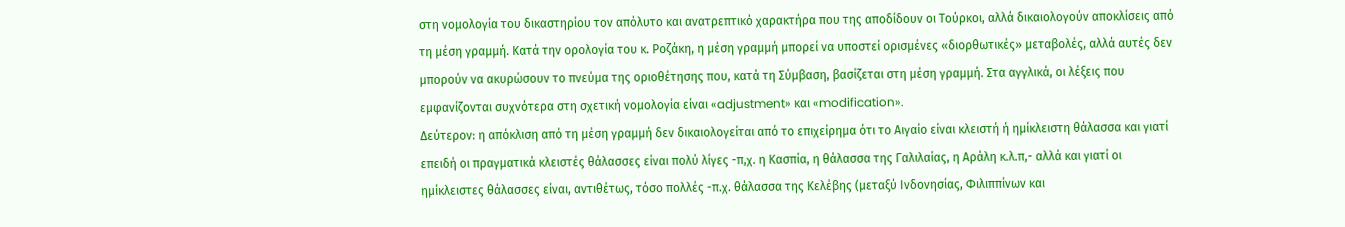στη νομολογία του δικαστηρίου τον απόλυτο και ανατρεπτικό χαρακτήρα που της αποδίδουν οι Τούρκοι, αλλά δικαιολογούν αποκλίσεις από τη μέση γραμμή. Κατά την ορολογία του κ. Ροζάκη, η μέση γραμμή μπορεί να υποστεί ορισμένες «διορθωτικές» μεταβολές, αλλά αυτές δεν μπορούν να ακυρώσουν το πνεύμα της οριοθέτησης που, κατά τη Σύμβαση, βασίζεται στη μέση γραμμή. Στα αγγλικά, οι λέξεις που εμφανίζονται συχνότερα στη σχετική νομολογία είναι «adjustment» και «modification».
Δεύτερον: η απόκλιση από τη μέση γραμμή δεν δικαιολογείται από το επιχείρημα ότι το Αιγαίο είναι κλειστή ή ημίκλειστη θάλασσα και γιατί επειδή οι πραγματικά κλειστές θάλασσες είναι πολύ λίγες -π,χ. η Κασπία, η θάλασσα της Γαλιλαίας, η Αράλη κ.λ.π,- αλλά και γιατί οι ημίκλειστες θάλασσες είναι, αντιθέτως, τόσο πολλές -π.χ. θάλασσα της Κελέβης (μεταξύ Ινδονησίας, Φιλιππίνων και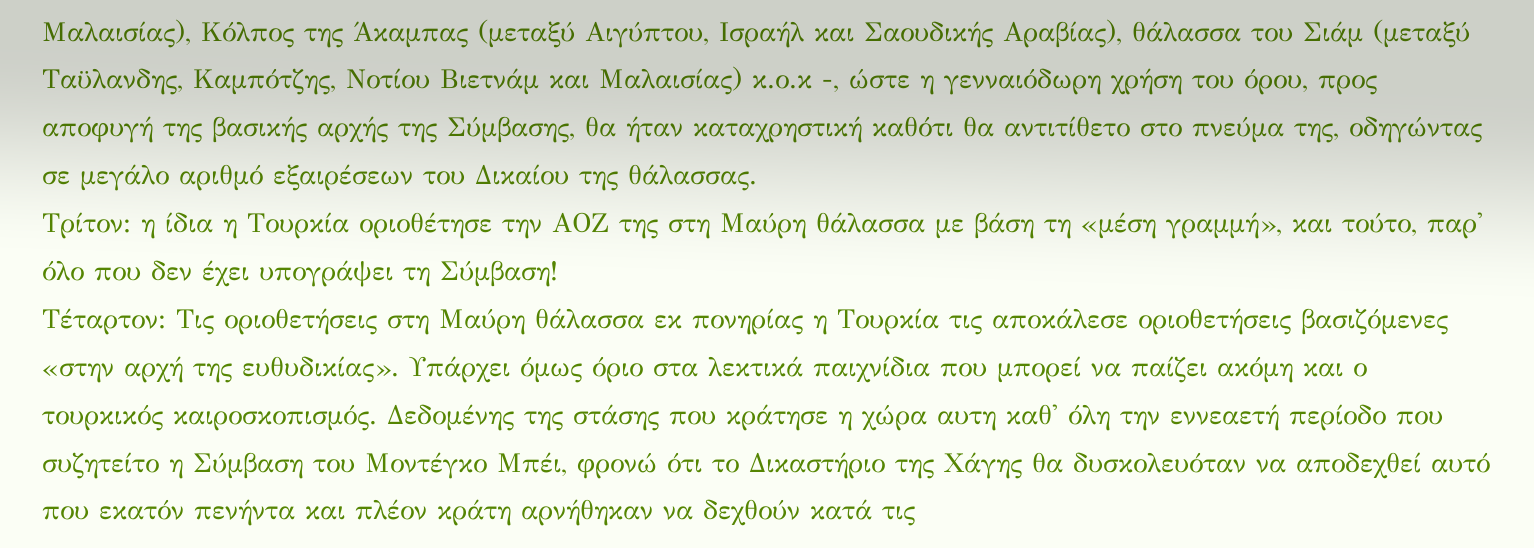Μαλαισίας), Κόλπος της Άκαμπας (μεταξύ Αιγύπτου, Ισραήλ και Σαουδικής Αραβίας), θάλασσα του Σιάμ (μεταξύ Ταϋλανδης, Καμπότζης, Νοτίου Βιετνάμ και Μαλαισίας) κ.ο.κ -, ώστε η γενναιόδωρη χρήση του όρου, προς αποφυγή της βασικής αρχής της Σύμβασης, θα ήταν καταχρηστική καθότι θα αντιτίθετο στο πνεύμα της, οδηγώντας σε μεγάλο αριθμό εξαιρέσεων του Δικαίου της θάλασσας.
Τρίτον: η ίδια η Τουρκία οριοθέτησε την ΑΟΖ της στη Μαύρη θάλασσα με βάση τη «μέση γραμμή», και τούτο, παρ' όλο που δεν έχει υπογράψει τη Σύμβαση!
Τέταρτον: Τις οριοθετήσεις στη Μαύρη θάλασσα εκ πονηρίας η Τουρκία τις αποκάλεσε οριοθετήσεις βασιζόμενες «στην αρχή της ευθυδικίας». Υπάρχει όμως όριο στα λεκτικά παιχνίδια που μπορεί να παίζει ακόμη και ο τουρκικός καιροσκοπισμός. Δεδομένης της στάσης που κράτησε η χώρα αυτη καθ' όλη την εννεαετή περίοδο που συζητείτο η Σύμβαση του Μοντέγκο Μπέι, φρονώ ότι το Δικαστήριο της Χάγης θα δυσκολευόταν να αποδεχθεί αυτό που εκατόν πενήντα και πλέον κράτη αρνήθηκαν να δεχθούν κατά τις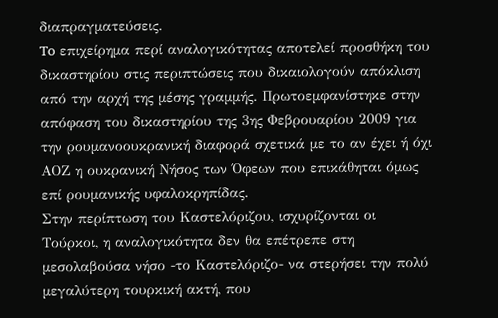διαπραγματεύσεις.
To επιχείρημα περί αναλογικότητας αποτελεί προσθήκη του δικαστηρίου στις περιπτώσεις που δικαιολογούν απόκλιση από την αρχή της μέσης γραμμής. Πρωτοεμφανίστηκε στην απόφαση του δικαστηρίου της 3ης Φεβρουαρίου 2009 για την ρουμανοουκρανική διαφορά σχετικά με το αν έχει ή όχι ΑΟΖ η ουκρανική Νήσος των Όφεων που επικάθηται όμως επί ρουμανικής υφαλοκρηπίδας.
Στην περίπτωση του Καστελόριζου, ισχυρίζονται οι Τούρκοι, η αναλογικότητα δεν θα επέτρεπε στη μεσολαβούσα νήσο -το Καστελόριζο- να στερήσει την πολύ μεγαλύτερη τουρκική ακτή, που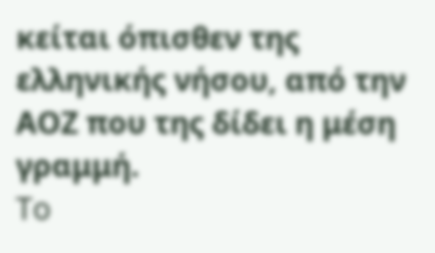κείται όπισθεν της ελληνικής νήσου, από την ΑΟΖ που της δίδει η μέση γραμμή.
To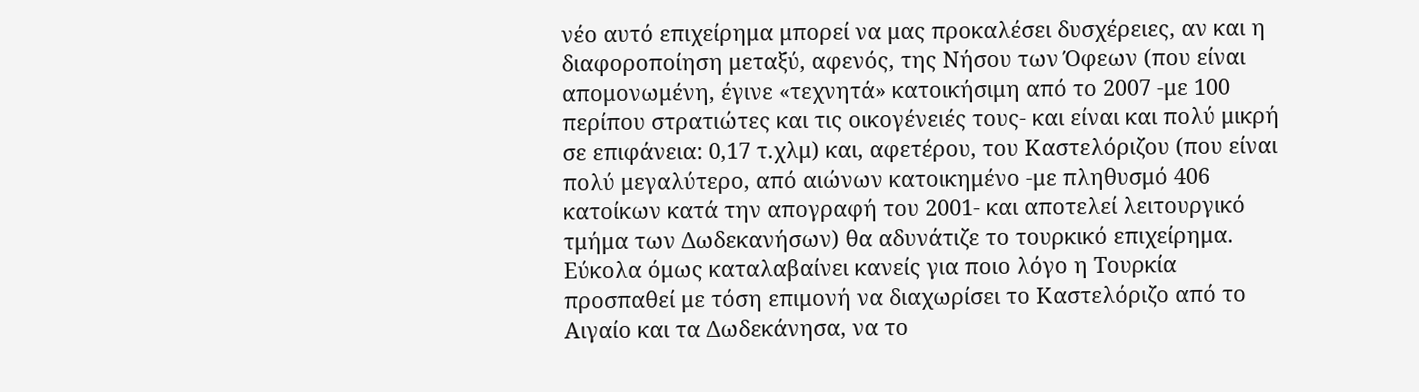νέο αυτό επιχείρημα μπορεί να μας προκαλέσει δυσχέρειες, αν και η διαφοροποίηση μεταξύ, αφενός, της Νήσου των Όφεων (που είναι απομονωμένη, έγινε «τεχνητά» κατοικήσιμη από το 2007 -με 100 περίπου στρατιώτες και τις οικογένειές τους- και είναι και πολύ μικρή σε επιφάνεια: 0,17 τ.χλμ) και, αφετέρου, του Καστελόριζου (που είναι πολύ μεγαλύτερο, από αιώνων κατοικημένο -με πληθυσμό 406 κατοίκων κατά την απογραφή του 2001- και αποτελεί λειτουργικό τμήμα των Δωδεκανήσων) θα αδυνάτιζε το τουρκικό επιχείρημα. Εύκολα όμως καταλαβαίνει κανείς για ποιο λόγο η Τουρκία προσπαθεί με τόση επιμονή να διαχωρίσει το Καστελόριζο από το Αιγαίο και τα Δωδεκάνησα, να το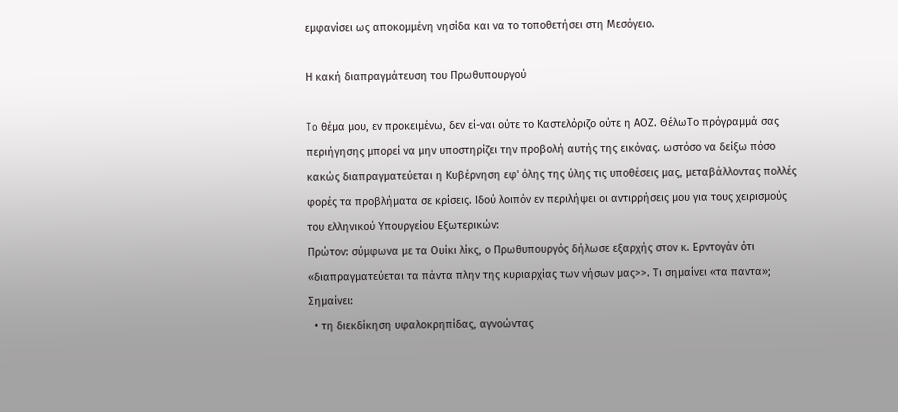εμφανίσει ως αποκομμένη νησίδα και να το τοποθετήσει στη Μεσόγειο.

Η κακή διαπραγμάτευση του Πρωθυπουργού

To θέμα μου, εν προκειμένω, δεν εί-ναι ούτε το Καστελόριζο ούτε η ΑΟΖ. ΘέλωΤο πρόγραμμά σας περιήγησης μπορεί να μην υποστηρίζει την προβολή αυτής της εικόνας. ωστόσο να δείξω πόσο κακώς διαπραγματεύεται η Κυβέρνηση εφ' όλης της ύλης τις υποθέσεις μας, μεταβάλλοντας πολλές φορές τα προβλήματα σε κρίσεις. Ιδού λοιπόν εν περιλήψει οι αντιρρήσεις μου για τους χειρισμούς του ελληνικού Υπουργείου Εξωτερικών:
Πρώτον: σύμφωνα με τα Ουίκι λίκς, ο Πρωθυπουργός δήλωσε εξαρχής στον κ. Ερντογάν ότι «διαπραγματεύεται τα πάντα πλην της κυριαρχίας των νήσων μας>>. Τι σημαίνει «τα παντα»;
Σημαίνει:
  • τη διεκδίκηση υφαλοκρηπίδας, αγνοώντας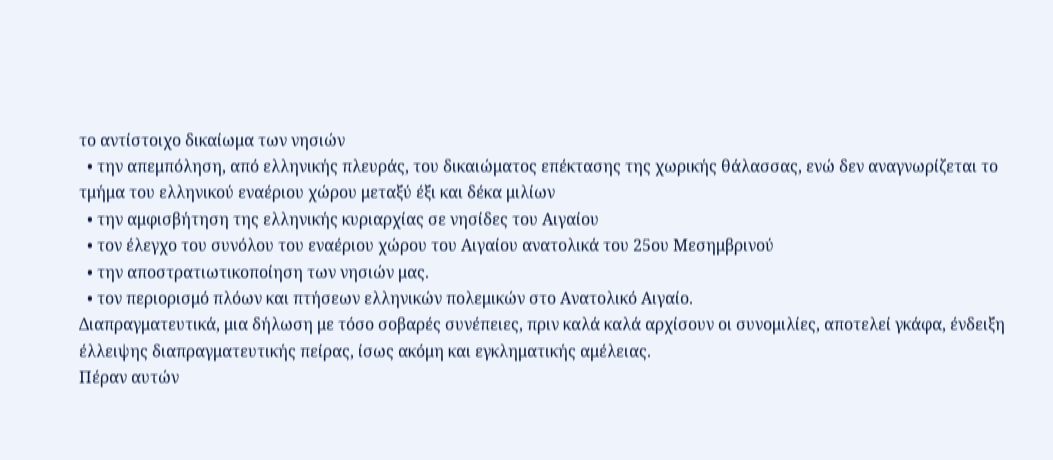το αντίστοιχο δικαίωμα των νησιών
  • την απεμπόληση, από ελληνικής πλευράς, του δικαιώματος επέκτασης της χωρικής θάλασσας, ενώ δεν αναγνωρίζεται το τμήμα του ελληνικού εναέριου χώρου μεταξύ έξι και δέκα μιλίων
  • την αμφισβήτηση της ελληνικής κυριαρχίας σε νησίδες του Αιγαίου
  • τον έλεγχο του συνόλου του εναέριου χώρου του Αιγαίου ανατολικά του 25ου Μεσημβρινού
  • την αποστρατιωτικοποίηση των νησιών μας.
  • τον περιορισμό πλόων και πτήσεων ελληνικών πολεμικών στο Ανατολικό Αιγαίο.
Διαπραγματευτικά, μια δήλωση με τόσο σοβαρές συνέπειες, πριν καλά καλά αρχίσουν οι συνομιλίες, αποτελεί γκάφα, ένδειξη έλλειψης διαπραγματευτικής πείρας, ίσως ακόμη και εγκληματικής αμέλειας.
Πέραν αυτών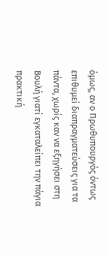όμως, αν ο Πρωθυπουργός όντως επιθυμεί διαπραγματεύσεις για τα πάντα, χωρίς καν να εξηγήσει στη Βουλή γιατί εγκαταλείπει την πάγια πρακτική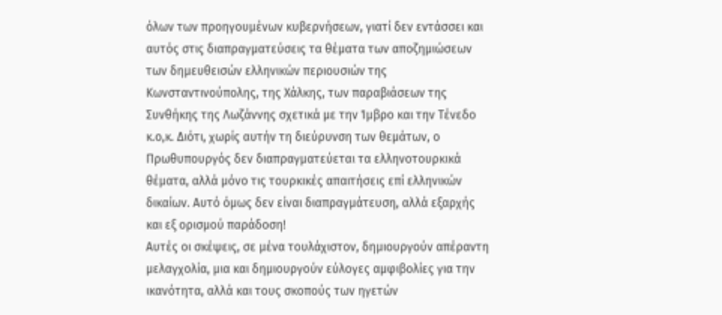όλων των προηγουμένων κυβερνήσεων, γιατί δεν εντάσσει και αυτός στις διαπραγματεύσεις τα θέματα των αποζημιώσεων των δημευθεισών ελληνικών περιουσιών της Κωνσταντινούπολης, της Χάλκης, των παραβιάσεων της Συνθήκης της Λωζάννης σχετικά με την Ίμβρο και την Τένεδο κ.ο,κ. Διότι, χωρίς αυτήν τη διεύρυνση των θεμάτων, ο Πρωθυπουργός δεν διαπραγματεύεται τα ελληνοτουρκικά θέματα, αλλά μόνο τις τουρκικές απαιτήσεις επί ελληνικών δικαίων. Αυτό όμως δεν είναι διαπραγμάτευση, αλλά εξαρχής και εξ ορισμού παράδοση!
Αυτές οι σκέψεις, σε μένα τουλάχιστον, δημιουργούν απέραντη μελαγχολία, μια και δημιουργούν εύλογες αμφιβολίες για την ικανότητα, αλλά και τους σκοπούς των ηγετών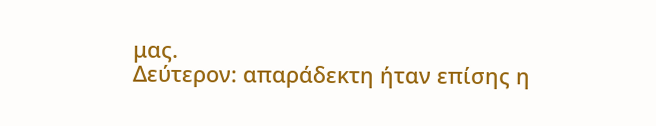μας.
Δεύτερον: απαράδεκτη ήταν επίσης η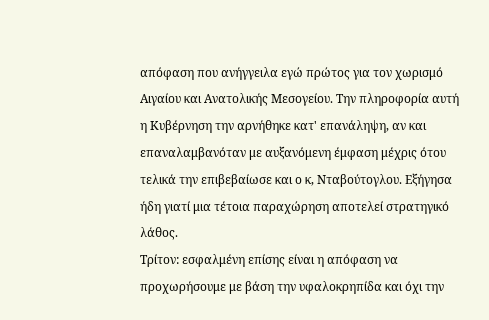απόφαση που ανήγγειλα εγώ πρώτος για τον χωρισμό Αιγαίου και Ανατολικής Μεσογείου. Την πληροφορία αυτή η Κυβέρνηση την αρνήθηκε κατ' επανάληψη, αν και επαναλαμβανόταν με αυξανόμενη έμφαση μέχρις ότου τελικά την επιβεβαίωσε και ο κ, Νταβούτογλου. Εξήγησα ήδη γιατί μια τέτοια παραχώρηση αποτελεί στρατηγικό λάθος.
Τρίτον: εσφαλμένη επίσης είναι η απόφαση να προχωρήσουμε με βάση την υφαλοκρηπίδα και όχι την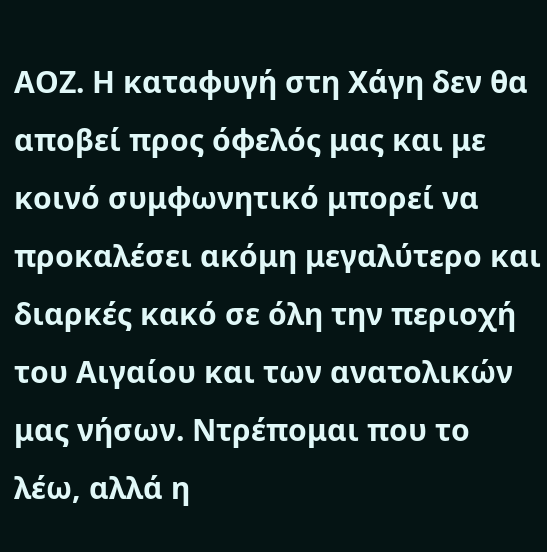ΑΟΖ. Η καταφυγή στη Χάγη δεν θα αποβεί προς όφελός μας και με κοινό συμφωνητικό μπορεί να προκαλέσει ακόμη μεγαλύτερο και διαρκές κακό σε όλη την περιοχή του Αιγαίου και των ανατολικών μας νήσων. Ντρέπομαι που το λέω, αλλά η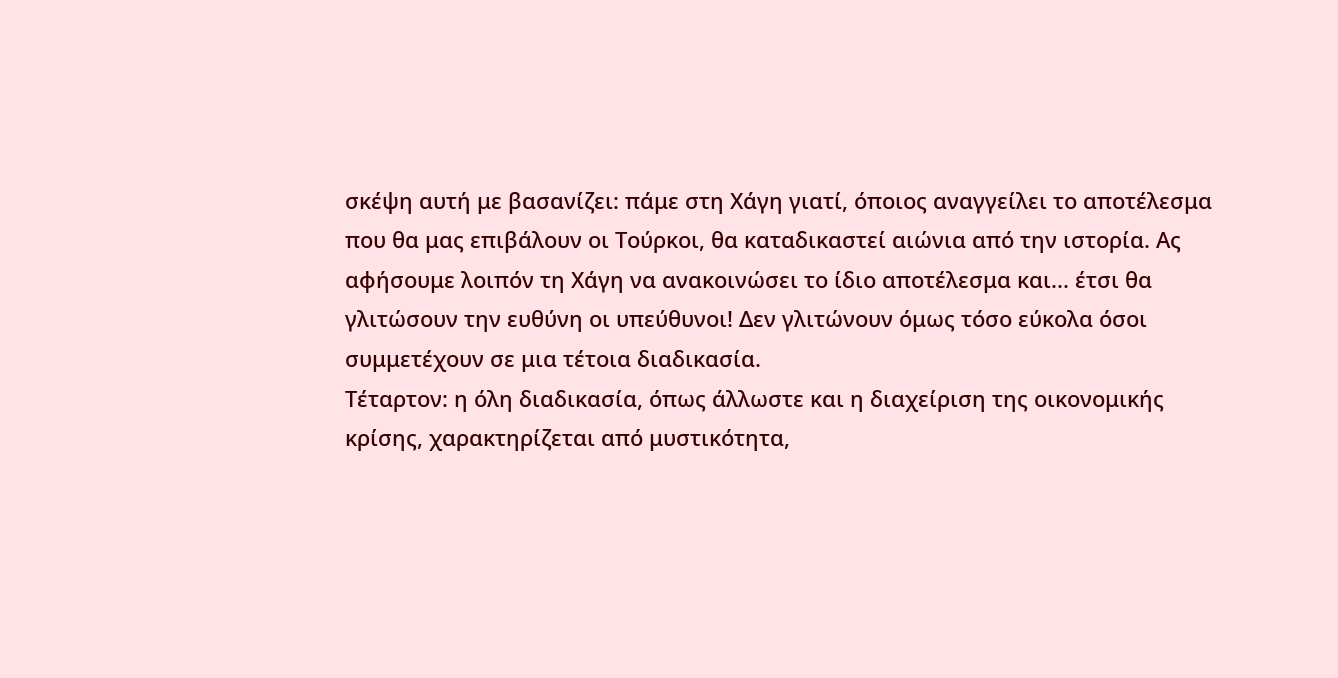σκέψη αυτή με βασανίζει: πάμε στη Χάγη γιατί, όποιος αναγγείλει το αποτέλεσμα που θα μας επιβάλουν οι Τούρκοι, θα καταδικαστεί αιώνια από την ιστορία. Ας αφήσουμε λοιπόν τη Χάγη να ανακοινώσει το ίδιο αποτέλεσμα και... έτσι θα γλιτώσουν την ευθύνη οι υπεύθυνοι! Δεν γλιτώνουν όμως τόσο εύκολα όσοι συμμετέχουν σε μια τέτοια διαδικασία.
Τέταρτον: η όλη διαδικασία, όπως άλλωστε και η διαχείριση της οικονομικής κρίσης, χαρακτηρίζεται από μυστικότητα,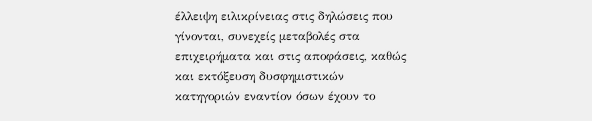έλλειψη ειλικρίνειας στις δηλώσεις που γίνονται, συνεχείς μεταβολές στα επιχειρήματα και στις αποφάσεις, καθώς και εκτόξευση δυσφημιστικών κατηγοριών εναντίον όσων έχουν το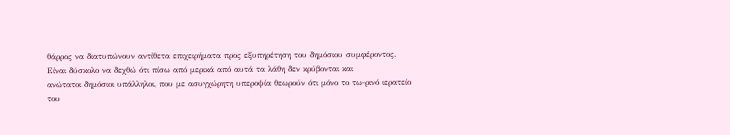θάρρος να διατυπώνουν αντίθετα επιχειρήματα προς εξυπηρέτηση του δημόσιου συμφέροντος.
Είναι δύσκολο να δεχθώ ότι πίσω από μερικά από αυτά τα λάθη δεν κρύβονται και
ανώτατοι δημόσιοι υπάλληλοι, που με ασυγχώρητη υπεροψία θεωρούν ότι μόνο το τω-ρινό ιερατείο του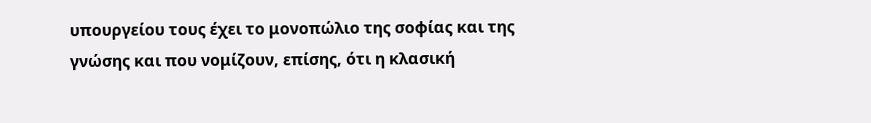υπουργείου τους έχει το μονοπώλιο της σοφίας και της γνώσης και που νομίζουν, επίσης, ότι η κλασική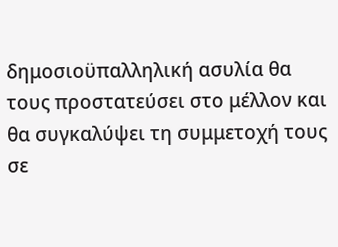δημοσιοϋπαλληλική ασυλία θα τους προστατεύσει στο μέλλον και θα συγκαλύψει τη συμμετοχή τους σε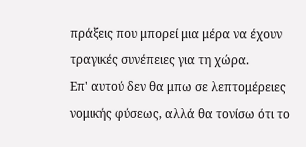πράξεις που μπορεί μια μέρα να έχουν τραγικές συνέπειες για τη χώρα.
Επ' αυτού δεν θα μπω σε λεπτομέρειες νομικής φύσεως, αλλά θα τονίσω ότι το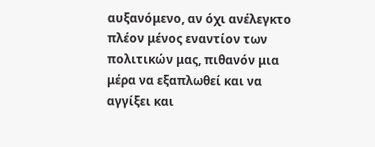αυξανόμενο, αν όχι ανέλεγκτο πλέον μένος εναντίον των πολιτικών μας, πιθανόν μια μέρα να εξαπλωθεί και να αγγίξει και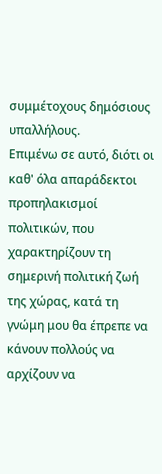συμμέτοχους δημόσιους υπαλλήλους.
Επιμένω σε αυτό, διότι οι καθ' όλα απαράδεκτοι προπηλακισμοί πολιτικών, που χαρακτηρίζουν τη σημερινή πολιτική ζωή της χώρας, κατά τη γνώμη μου θα έπρεπε να κάνουν πολλούς να αρχίζουν να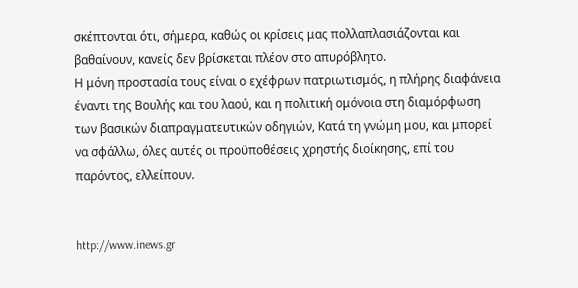σκέπτονται ότι, σήμερα, καθώς οι κρίσεις μας πολλαπλασιάζονται και βαθαίνουν, κανείς δεν βρίσκεται πλέον στο απυρόβλητο.
Η μόνη προστασία τους είναι ο εχέφρων πατριωτισμός, η πλήρης διαφάνεια έναντι της Βουλής και του λαού, και η πολιτική ομόνοια στη διαμόρφωση των βασικών διαπραγματευτικών οδηγιών, Κατά τη γνώμη μου, και μπορεί να σφάλλω, όλες αυτές οι προϋποθέσεις χρηστής διοίκησης, επί του παρόντος, ελλείπουν.


http://www.inews.gr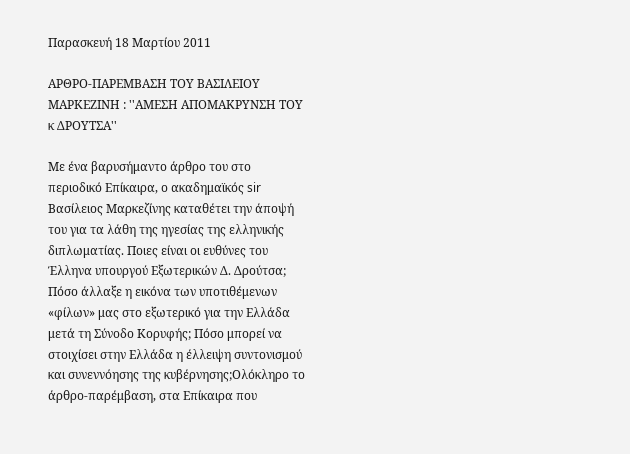Παρασκευή 18 Μαρτίου 2011

ΑΡΘΡΟ-ΠΑΡΕΜΒΑΣΗ ΤΟΥ ΒΑΣΙΛΕΙΟΥ ΜΑΡΚΕΖΙΝΗ : ''ΑΜΕΣΗ ΑΠΟΜΑΚΡΥΝΣΗ ΤΟΥ κ ΔΡΟΥΤΣΑ''

Με ένα βαρυσήμαντο άρθρο του στο περιοδικό Επίκαιρα, ο ακαδημαϊκός sir Βασίλειος Μαρκεζίνης καταθέτει την άποψή του για τα λάθη της ηγεσίας της ελληνικής διπλωματίας. Ποιες είναι οι ευθύνες του Έλληνα υπουργού Εξωτερικών Δ. Δρούτσα; Πόσο άλλαξε η εικόνα των υποτιθέμενων «φίλων» μας στο εξωτερικό για την Ελλάδα μετά τη Σύνοδο Κορυφής; Πόσο μπορεί να στοιχίσει στην Ελλάδα η έλλειψη συντονισμού και συνεννόησης της κυβέρνησης;Ολόκληρο το άρθρο-παρέμβαση, στα Επίκαιρα που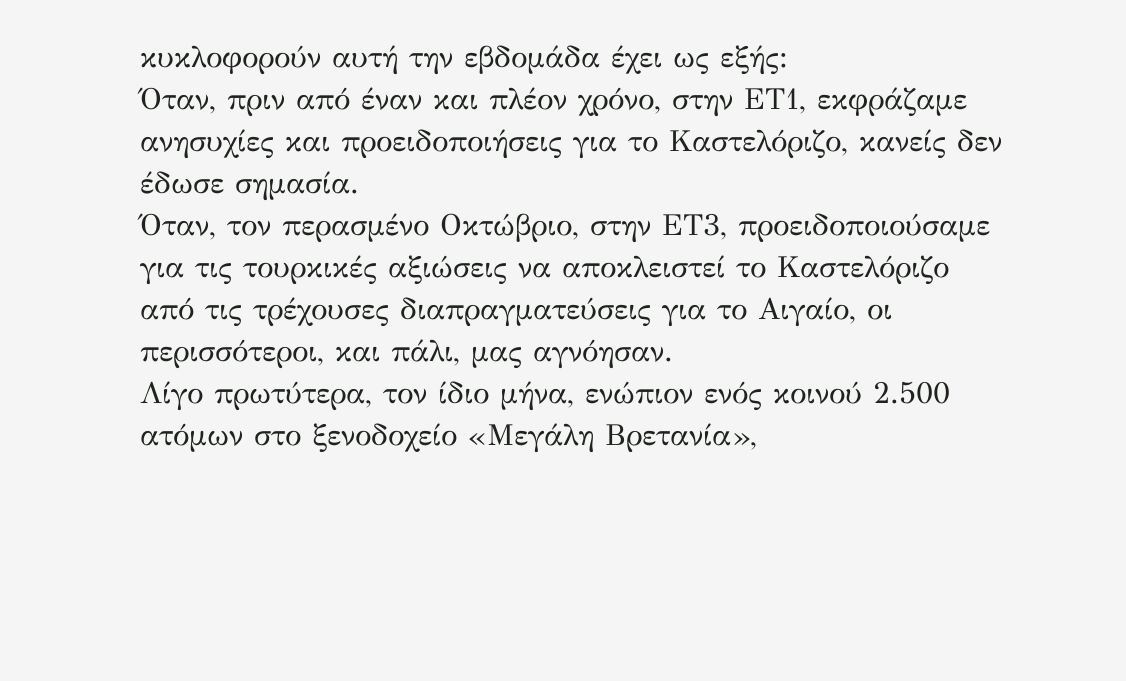κυκλοφορούν αυτή την εβδομάδα έχει ως εξής:
Όταν, πριν από έναν και πλέον χρόνο, στην ΕΤ1, εκφράζαμε ανησυχίες και προειδοποιήσεις για το Καστελόριζο, κανείς δεν έδωσε σημασία.
Όταν, τον περασμένο Οκτώβριο, στην ΕΤ3, προειδοποιούσαμε για τις τουρκικές αξιώσεις να αποκλειστεί το Καστελόριζο από τις τρέχουσες διαπραγματεύσεις για το Αιγαίο, οι περισσότεροι, και πάλι, μας αγνόησαν.
Λίγο πρωτύτερα, τον ίδιο μήνα, ενώπιον ενός κοινού 2.500 ατόμων στο ξενοδοχείο «Μεγάλη Βρετανία»,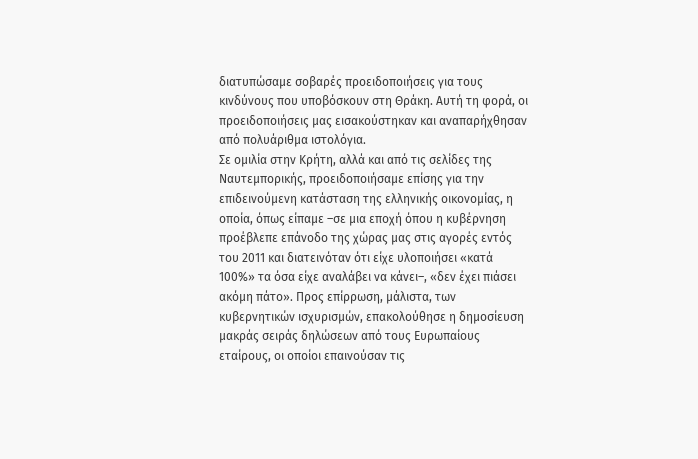διατυπώσαμε σοβαρές προειδοποιήσεις για τους κινδύνους που υποβόσκουν στη Θράκη. Αυτή τη φορά, οι προειδοποιήσεις μας εισακούστηκαν και αναπαρήχθησαν από πολυάριθμα ιστολόγια.
Σε ομιλία στην Κρήτη, αλλά και από τις σελίδες της Ναυτεμπορικής, προειδοποιήσαμε επίσης για την επιδεινούμενη κατάσταση της ελληνικής οικονομίας, η οποία, όπως είπαμε –σε μια εποχή όπου η κυβέρνηση προέβλεπε επάνοδο της χώρας μας στις αγορές εντός του 2011 και διατεινόταν ότι είχε υλοποιήσει «κατά 100%» τα όσα είχε αναλάβει να κάνει–, «δεν έχει πιάσει ακόμη πάτο». Προς επίρρωση, μάλιστα, των κυβερνητικών ισχυρισμών, επακολούθησε η δημοσίευση μακράς σειράς δηλώσεων από τους Ευρωπαίους εταίρους, οι οποίοι επαινούσαν τις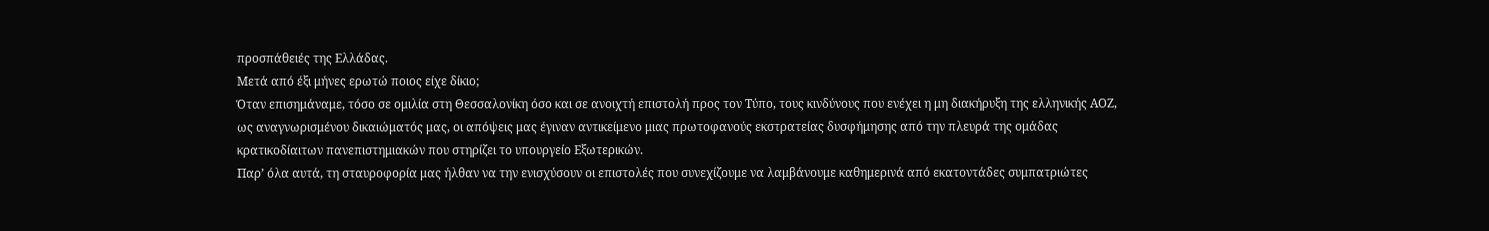προσπάθειές της Ελλάδας.
Μετά από έξι μήνες ερωτώ ποιος είχε δίκιο;
Όταν επισημάναμε, τόσο σε ομιλία στη Θεσσαλονίκη όσο και σε ανοιχτή επιστολή προς τον Τύπο, τους κινδύνους που ενέχει η μη διακήρυξη της ελληνικής ΑΟΖ, ως αναγνωρισμένου δικαιώματός μας, οι απόψεις μας έγιναν αντικείμενο μιας πρωτοφανούς εκστρατείας δυσφήμησης από την πλευρά της ομάδας κρατικοδίαιτων πανεπιστημιακών που στηρίζει το υπουργείο Εξωτερικών.
Παρ’ όλα αυτά, τη σταυροφορία μας ήλθαν να την ενισχύσουν οι επιστολές που συνεχίζουμε να λαμβάνουμε καθημερινά από εκατοντάδες συμπατριώτες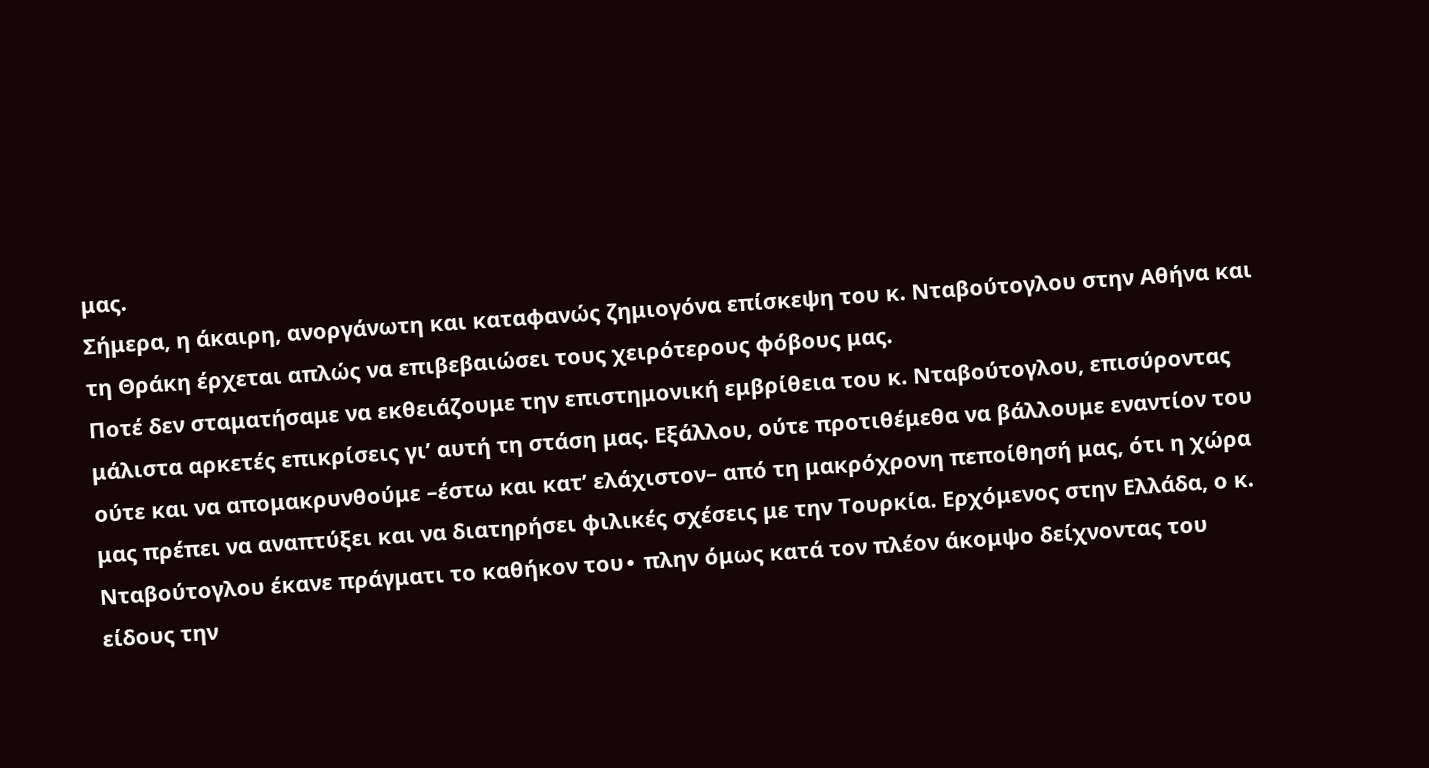μας.
Σήμερα, η άκαιρη, ανοργάνωτη και καταφανώς ζημιογόνα επίσκεψη του κ. Νταβούτογλου στην Αθήνα και τη Θράκη έρχεται απλώς να επιβεβαιώσει τους χειρότερους φόβους μας.
Ποτέ δεν σταματήσαμε να εκθειάζουμε την επιστημονική εμβρίθεια του κ. Νταβούτογλου, επισύροντας μάλιστα αρκετές επικρίσεις γι’ αυτή τη στάση μας. Εξάλλου, ούτε προτιθέμεθα να βάλλουμε εναντίον του ούτε και να απομακρυνθούμε –έστω και κατ’ ελάχιστον– από τη μακρόχρονη πεποίθησή μας, ότι η χώρα μας πρέπει να αναπτύξει και να διατηρήσει φιλικές σχέσεις με την Τουρκία. Ερχόμενος στην Ελλάδα, ο κ. Νταβούτογλου έκανε πράγματι το καθήκον του∙ πλην όμως κατά τον πλέον άκομψο δείχνοντας του είδους την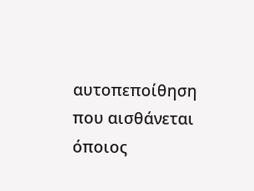αυτοπεποίθηση που αισθάνεται όποιος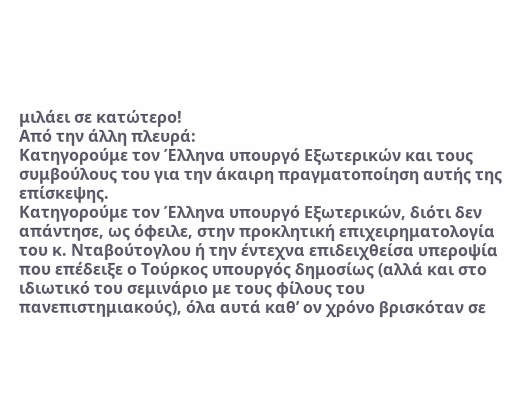μιλάει σε κατώτερο!
Από την άλλη πλευρά:
Κατηγορούμε τον Έλληνα υπουργό Εξωτερικών και τους συμβούλους του για την άκαιρη πραγματοποίηση αυτής της επίσκεψης.
Κατηγορούμε τον Έλληνα υπουργό Εξωτερικών, διότι δεν απάντησε, ως όφειλε, στην προκλητική επιχειρηματολογία του κ. Νταβούτογλου ή την έντεχνα επιδειχθείσα υπεροψία που επέδειξε ο Τούρκος υπουργός δημοσίως (αλλά και στο ιδιωτικό του σεμινάριο με τους φίλους του πανεπιστημιακούς), όλα αυτά καθ’ ον χρόνο βρισκόταν σε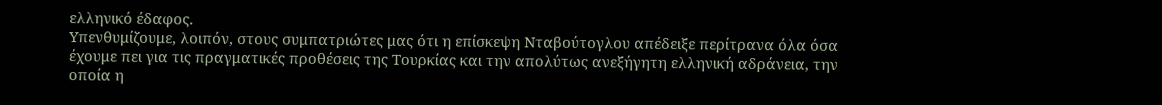ελληνικό έδαφος.
Υπενθυμίζουμε, λοιπόν, στους συμπατριώτες μας ότι η επίσκεψη Νταβούτογλου απέδειξε περίτρανα όλα όσα έχουμε πει για τις πραγματικές προθέσεις της Τουρκίας και την απολύτως ανεξήγητη ελληνική αδράνεια, την οποία η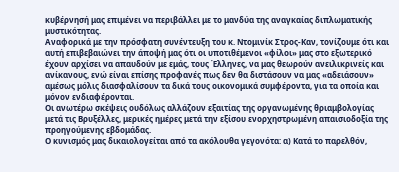κυβέρνησή μας επιμένει να περιβάλλει με το μανδύα της αναγκαίας διπλωματικής μυστικότητας.
Αναφορικά με την πρόσφατη συνέντευξη του κ. Ντομινίκ Στρος-Καν, τονίζουμε ότι και αυτή επιβεβαιώνει την άποψή μας ότι οι υποτιθέμενοι «φίλοι» μας στο εξωτερικό έχουν αρχίσει να απαυδούν με εμάς, τους Έλληνες, να μας θεωρούν ανειλικρινείς και ανίκανους, ενώ είναι επίσης προφανές πως δεν θα διστάσουν να μας «αδειάσουν» αμέσως μόλις διασφαλίσουν τα δικά τους οικονομικά συμφέροντα, για τα οποία και μόνον ενδιαφέρονται.
Οι ανωτέρω σκέψεις ουδόλως αλλάζουν εξαιτίας της οργανωμένης θριαμβολογίας μετά τις Βρυξέλλες, μερικές ημέρες μετά την εξίσου ενορχηστρωμένη απαισιοδοξία της προηγούμενης εβδομάδας.
Ο κυνισμός μας δικαιολογείται από τα ακόλουθα γεγονότα: α) Κατά το παρελθόν,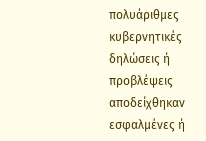πολυάριθμες κυβερνητικές δηλώσεις ή προβλέψεις αποδείχθηκαν εσφαλμένες ή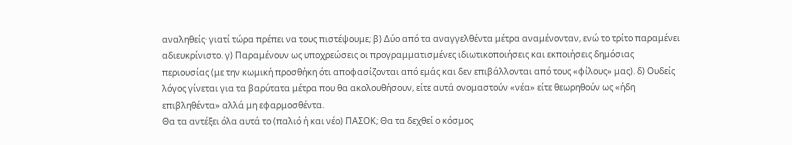αναληθείς· γιατί τώρα πρέπει να τους πιστέψουμε; β) Δύο από τα αναγγελθέντα μέτρα αναμένονταν, ενώ το τρίτο παραμένει αδιευκρίνιστο. γ) Παραμένουν ως υποχρεώσεις οι προγραμματισμένες ιδιωτικοποιήσεις και εκποιήσεις δημόσιας περιουσίας (με την κωμική προσθήκη ότι αποφασίζονται από εμάς και δεν επιβάλλονται από τους «φίλους» μας). δ) Ουδείς λόγος γίνεται για τα βαρύτατα μέτρα που θα ακολουθήσουν, είτε αυτά ονομαστούν «νέα» είτε θεωρηθούν ως «ήδη επιβληθέντα» αλλά μη εφαρμοσθέντα.
Θα τα αντέξει όλα αυτά το (παλιό ή και νέο) ΠΑΣΟΚ; Θα τα δεχθεί ο κόσμος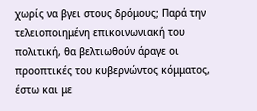χωρίς να βγει στους δρόμους; Παρά την τελειοποιημένη επικοινωνιακή του πολιτική, θα βελτιωθούν άραγε οι προοπτικές του κυβερνώντος κόμματος, έστω και με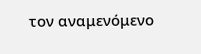τον αναμενόμενο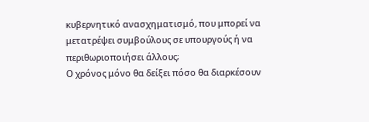κυβερνητικό ανασχηματισμό, που μπορεί να μετατρέψει συμβούλους σε υπουργούς ή να περιθωριοποιήσει άλλους;
Ο χρόνος μόνο θα δείξει πόσο θα διαρκέσουν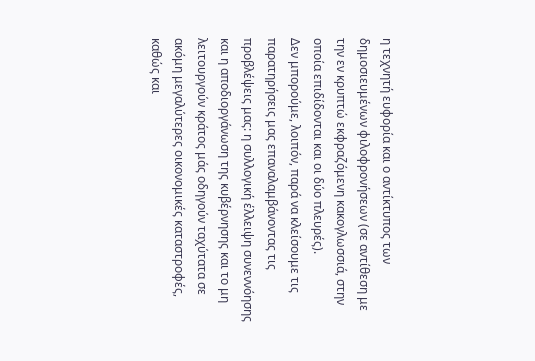η τεχνητή ευφορία και ο αντίκτυπος των δημοσιευμένων φιλοφρονήσεων (σε αντίθεση με την εν κρυπτώ εκφραζόμενη κακογλωσσιά, στην οποία επιδίδονται και οι δύο πλευρές).
Δεν μπορούμε, λοιπόν, παρά να κλείσουμε τις παρατηρήσεις μας επαναλαμβάνοντας τις προβλέψεις μας: η συλλογική έλλειψη συνεννόησης και η αποδιοργάνωση της κυβέρνησης και το μη λειτουργούν κράτος μάς οδηγούν ταχύτατα σε ακόμη μεγαλύτερες οικονομικές καταστροφές, καθώς και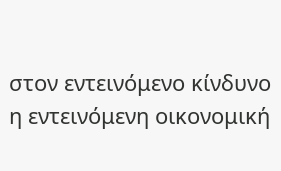στον εντεινόμενο κίνδυνο η εντεινόμενη οικονομική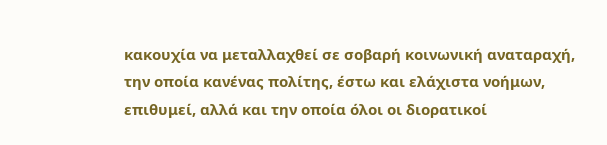κακουχία να μεταλλαχθεί σε σοβαρή κοινωνική αναταραχή, την οποία κανένας πολίτης, έστω και ελάχιστα νοήμων, επιθυμεί, αλλά και την οποία όλοι οι διορατικοί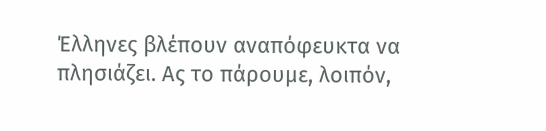Έλληνες βλέπουν αναπόφευκτα να πλησιάζει. Ας το πάρουμε, λοιπόν,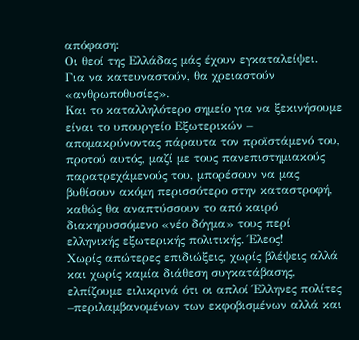απόφαση:
Οι θεοί της Ελλάδας μάς έχουν εγκαταλείψει.
Για να κατευναστούν, θα χρειαστούν «ανθρωποθυσίες».
Και το καταλληλότερο σημείο για να ξεκινήσουμε είναι το υπουργείο Εξωτερικών – απομακρύνοντας πάραυτα τον προϊστάμενό του, προτού αυτός, μαζί με τους πανεπιστημιακούς παρατρεχάμενούς του, μπορέσουν να μας βυθίσουν ακόμη περισσότερο στην καταστροφή, καθώς θα αναπτύσσουν το από καιρό διακηρυσσόμενο «νέο δόγμα» τους περί ελληνικής εξωτερικής πολιτικής. Έλεος!
Χωρίς απώτερες επιδιώξεις, χωρίς βλέψεις αλλά και χωρίς καμία διάθεση συγκατάβασης, ελπίζουμε ειλικρινά ότι οι απλοί Έλληνες πολίτες –περιλαμβανομένων των εκφοβισμένων αλλά και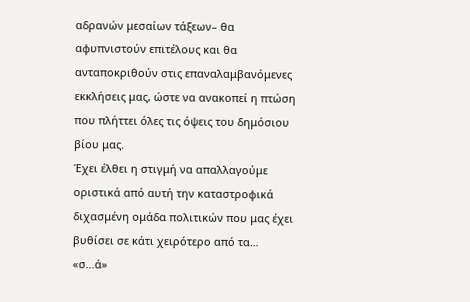αδρανών μεσαίων τάξεων– θα αφυπνιστούν επιτέλους και θα ανταποκριθούν στις επαναλαμβανόμενες εκκλήσεις μας, ώστε να ανακοπεί η πτώση που πλήττει όλες τις όψεις του δημόσιου βίου μας.
Έχει έλθει η στιγμή να απαλλαγούμε οριστικά από αυτή την καταστροφικά διχασμένη ομάδα πολιτικών που μας έχει βυθίσει σε κάτι χειρότερο από τα… «σ…ά»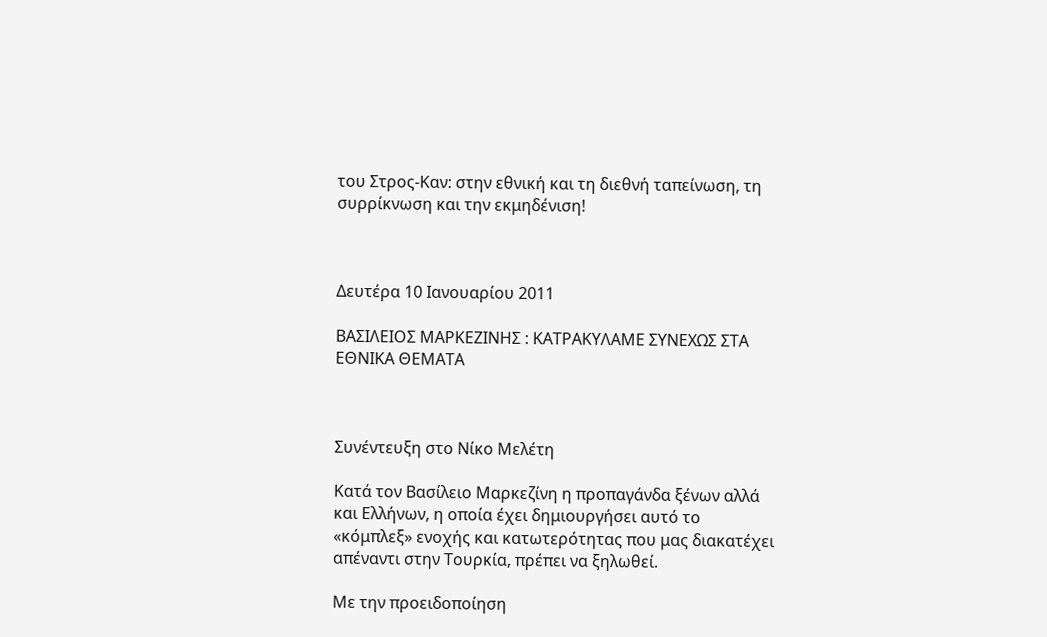του Στρος-Καν: στην εθνική και τη διεθνή ταπείνωση, τη συρρίκνωση και την εκμηδένιση!



Δευτέρα 10 Ιανουαρίου 2011

ΒΑΣΙΛΕΙΟΣ ΜΑΡΚΕΖΙΝΗΣ : ΚΑΤΡΑΚΥΛΑΜΕ ΣΥΝΕΧΩΣ ΣΤΑ ΕΘΝΙΚΑ ΘΕΜΑΤΑ



Συνέντευξη στο Νίκο Μελέτη

Κατά τον Βασίλειο Μαρκεζίνη η προπαγάνδα ξένων αλλά και Ελλήνων, η οποία έχει δημιουργήσει αυτό το «κόμπλεξ» ενοχής και κατωτερότητας που μας διακατέχει απέναντι στην Τουρκία, πρέπει να ξηλωθεί.

Με την προειδοποίηση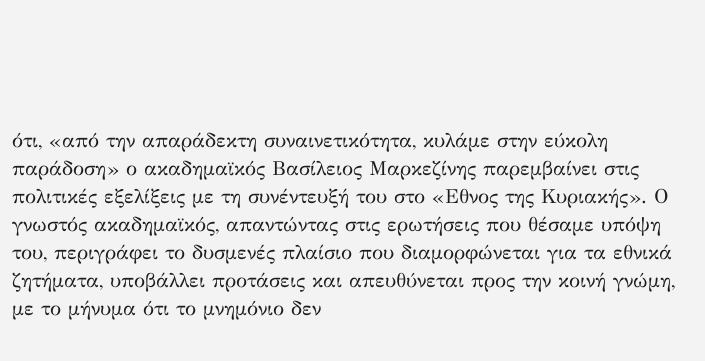ότι, «από την απαράδεκτη συναινετικότητα, κυλάμε στην εύκολη παράδοση» ο ακαδημαϊκός Βασίλειος Μαρκεζίνης παρεμβαίνει στις πολιτικές εξελίξεις με τη συνέντευξή του στο «Εθνος της Κυριακής». Ο γνωστός ακαδημαϊκός, απαντώντας στις ερωτήσεις που θέσαμε υπόψη του, περιγράφει το δυσμενές πλαίσιο που διαμορφώνεται για τα εθνικά ζητήματα, υποβάλλει προτάσεις και απευθύνεται προς την κοινή γνώμη, με το μήνυμα ότι το μνημόνιο δεν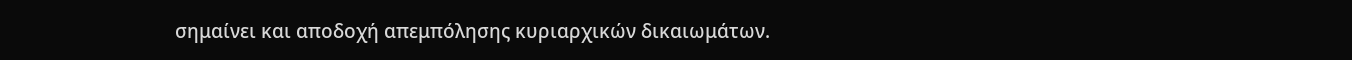σημαίνει και αποδοχή απεμπόλησης κυριαρχικών δικαιωμάτων.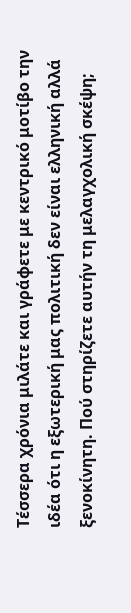Τέσσερα χρόνια μιλάτε και γράφετε με κεντρικό μοτίβο την ιδέα ότι η εξωτερική μας πολιτική δεν είναι ελληνική αλλά ξενοκίνητη. Πού στηρίζετε αυτήν τη μελαγχολική σκέψη;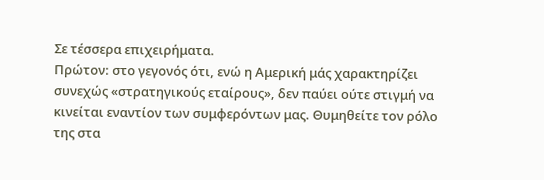Σε τέσσερα επιχειρήματα.
Πρώτον: στο γεγονός ότι, ενώ η Αμερική μάς χαρακτηρίζει συνεχώς «στρατηγικούς εταίρους», δεν παύει ούτε στιγμή να κινείται εναντίον των συμφερόντων μας. Θυμηθείτε τον ρόλο της στα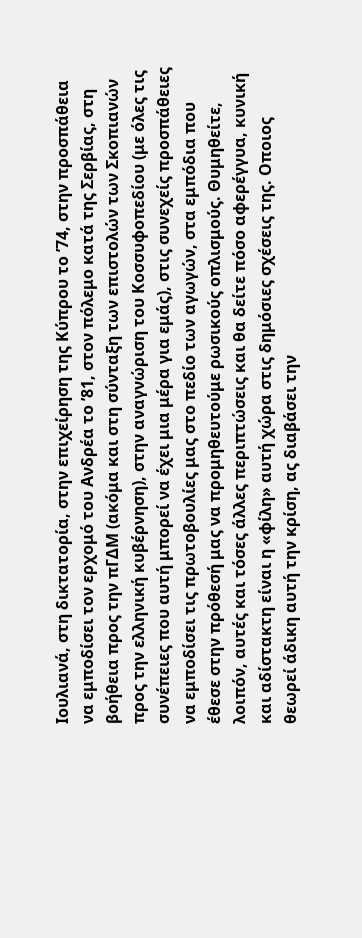Ιουλιανά, στη δικτατορία, στην επιχείρηση της Κύπρου το ’74, στην προσπάθεια να εμποδίσει τον ερχομό του Ανδρέα το ’81, στον πόλεμο κατά της Σερβίας, στη βοήθεια προς την πΓΔΜ (ακόμα και στη σύνταξη των επιστολών των Σκοπιανών προς την ελληνική κυβέρνηση), στην αναγνώριση του Κοσσυφοπεδίου (με όλες τις συνέπειες που αυτή μπορεί να έχει μια μέρα για εμάς), στις συνεχείς προσπάθειες να εμποδίσει τις πρωτοβουλίες μας στο πεδίο των αγωγών, στα εμπόδια που έθεσε στην πρόθεσή μας να προμηθευτούμε ρωσικούς οπλισμούς. Θυμηθείτε, λοιπόν, αυτές και τόσες άλλες περιπτώσεις και θα δείτε πόσο αφερέγγυα, κυνική και αδίστακτη είναι η «φίλη» αυτή χώρα στις δημόσιες σχέσεις της. Οποιος θεωρεί άδικη αυτή την κρίση, ας διαβάσει την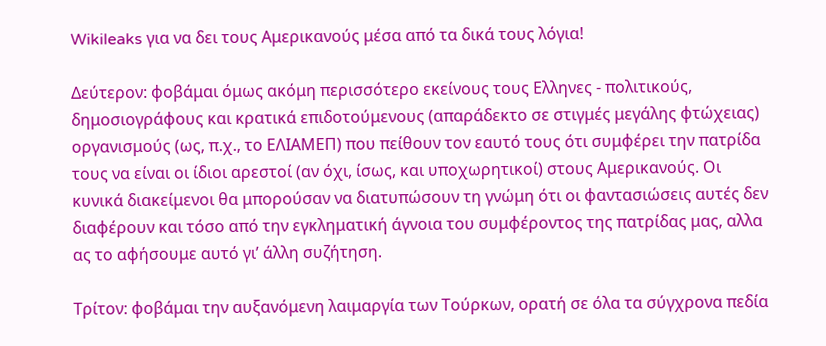Wikileaks για να δει τους Αμερικανούς μέσα από τα δικά τους λόγια!

Δεύτερον: φοβάμαι όμως ακόμη περισσότερο εκείνους τους Ελληνες - πολιτικούς, δημοσιογράφους και κρατικά επιδοτούμενους (απαράδεκτο σε στιγμές μεγάλης φτώχειας) οργανισμούς (ως, π.χ., το ΕΛΙΑΜΕΠ) που πείθουν τον εαυτό τους ότι συμφέρει την πατρίδα τους να είναι οι ίδιοι αρεστοί (αν όχι, ίσως, και υποχωρητικοί) στους Αμερικανούς. Οι κυνικά διακείμενοι θα μπορούσαν να διατυπώσουν τη γνώμη ότι οι φαντασιώσεις αυτές δεν διαφέρουν και τόσο από την εγκληματική άγνοια του συμφέροντος της πατρίδας μας, αλλα ας το αφήσουμε αυτό γι’ άλλη συζήτηση.

Τρίτον: φοβάμαι την αυξανόμενη λαιμαργία των Τούρκων, ορατή σε όλα τα σύγχρονα πεδία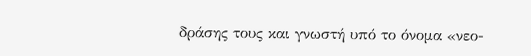δράσης τους και γνωστή υπό το όνομα «νεο-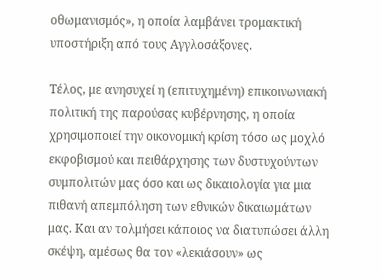οθωμανισμός», η οποία λαμβάνει τρομακτική υποστήριξη από τους Αγγλοσάξoνες.

Τέλος, με ανησυχεί η (επιτυχημένη) επικοινωνιακή πολιτική της παρούσας κυβέρνησης, η οποία χρησιμοποιεί την οικονομική κρίση τόσο ως μοχλό εκφοβισμού και πειθάρχησης των δυστυχούντων συμπολιτών μας όσο και ως δικαιολογία για μια πιθανή απεμπόληση των εθνικών δικαιωμάτων μας. Και αν τολμήσει κάποιος να διατυπώσει άλλη σκέψη, αμέσως θα τον «λεκιάσουν» ως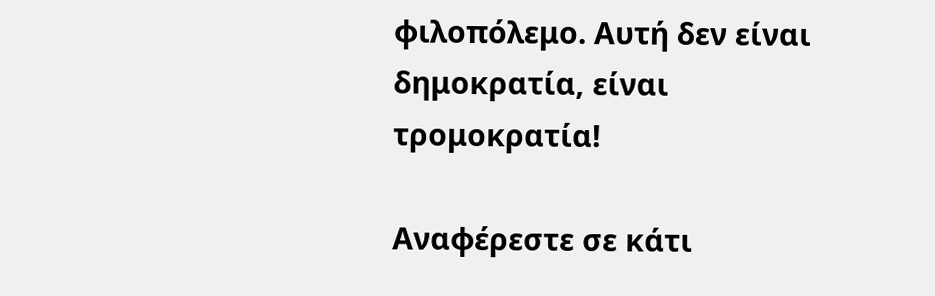φιλοπόλεμο. Αυτή δεν είναι δημοκρατία, είναι τρομοκρατία!

Αναφέρεστε σε κάτι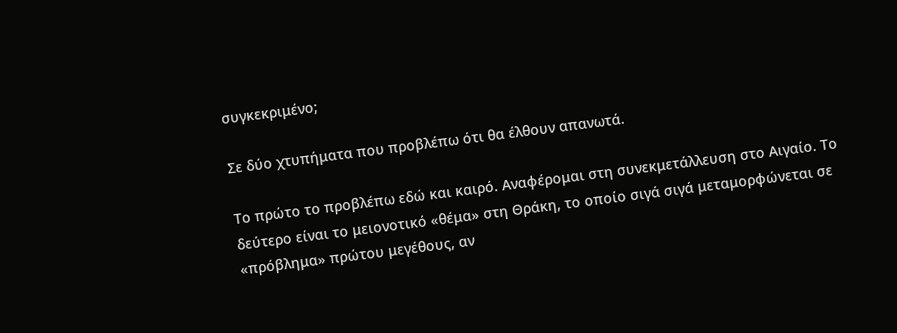συγκεκριμένο;

Σε δύο χτυπήματα που προβλέπω ότι θα έλθουν απανωτά.

Το πρώτο το προβλέπω εδώ και καιρό. Αναφέρομαι στη συνεκμετάλλευση στο Αιγαίο. Το δεύτερο είναι το μειονοτικό «θέμα» στη Θράκη, το οποίο σιγά σιγά μεταμορφώνεται σε «πρόβλημα» πρώτου μεγέθους, αν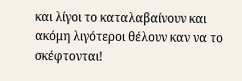και λίγοι το καταλαβαίνουν και ακόμη λιγότεροι θέλουν καν να το σκέφτονται!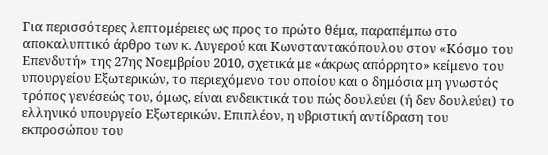Για περισσότερες λεπτομέρειες ως προς το πρώτο θέμα, παραπέμπω στο αποκαλυπτικό άρθρο των κ. Λυγερού και Κωνσταντακόπουλου στον «Κόσμο του Επενδυτή» της 27ης Νοεμβρίου 2010, σχετικά με «άκρως απόρρητο» κείμενο του υπουργείου Εξωτερικών, το περιεχόμενο του οποίου και ο δημόσια μη γνωστός τρόπος γενέσεώς του, όμως, είναι ενδεικτικά του πώς δουλεύει (ή δεν δουλεύει) το ελληνικό υπουργείο Εξωτερικών. Επιπλέον, η υβριστική αντίδραση του εκπροσώπου του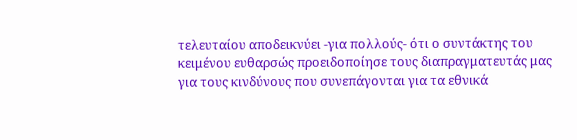τελευταίου αποδεικνύει -για πολλούς- ότι ο συντάκτης του κειμένου ευθαρσώς προειδοποίησε τους διαπραγματευτάς μας για τους κινδύνους που συνεπάγονται για τα εθνικά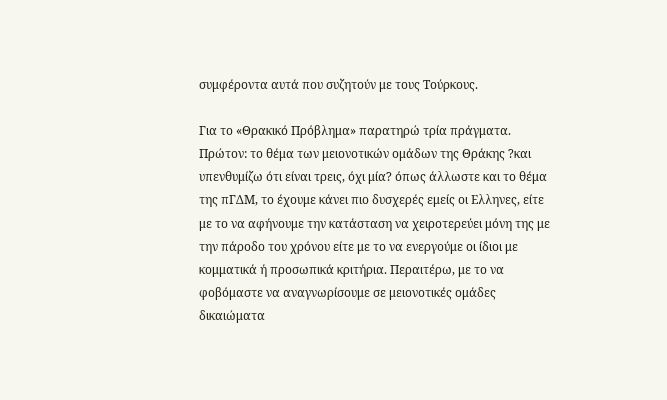συμφέροντα αυτά που συζητούν με τους Τούρκους.

Για το «Θρακικό Πρόβλημα» παρατηρώ τρία πράγματα.
Πρώτον: το θέμα των μειονοτικών ομάδων της Θράκης ?και υπενθυμίζω ότι είναι τρεις, όχι μία? όπως άλλωστε και το θέμα της πΓΔΜ, το έχουμε κάνει πιο δυσχερές εμείς οι Ελληνες, είτε με το να αφήνουμε την κατάσταση να χειροτερεύει μόνη της με την πάροδο του χρόνου είτε με το να ενεργούμε οι ίδιοι με κομματικά ή προσωπικά κριτήρια. Περαιτέρω, με το να φοβόμαστε να αναγνωρίσουμε σε μειονοτικές ομάδες δικαιώματα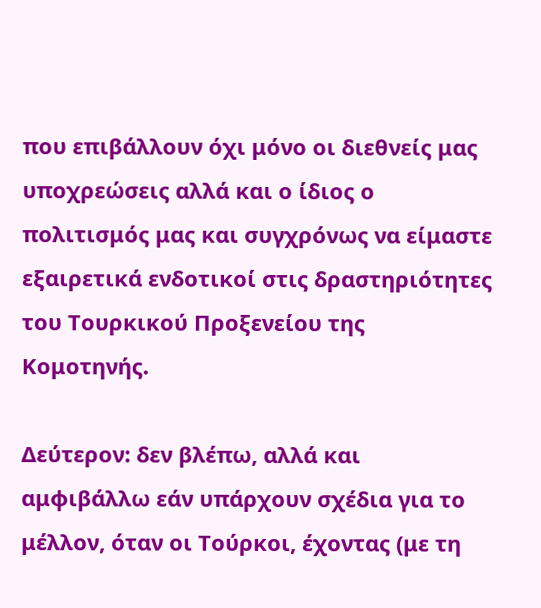που επιβάλλουν όχι μόνο οι διεθνείς μας υποχρεώσεις αλλά και ο ίδιος ο πολιτισμός μας και συγχρόνως να είμαστε εξαιρετικά ενδοτικοί στις δραστηριότητες του Τουρκικού Προξενείου της Κομοτηνής.

Δεύτερον: δεν βλέπω, αλλά και αμφιβάλλω εάν υπάρχουν σχέδια για το μέλλον, όταν οι Τούρκοι, έχοντας (με τη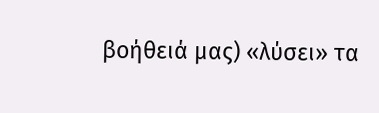βοήθειά μας) «λύσει» τα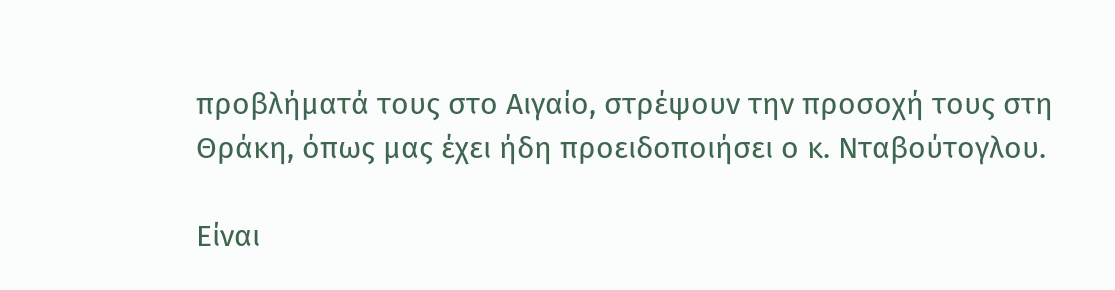προβλήματά τους στο Αιγαίο, στρέψουν την προσοχή τους στη Θράκη, όπως μας έχει ήδη προειδοποιήσει ο κ. Νταβούτογλου.

Είναι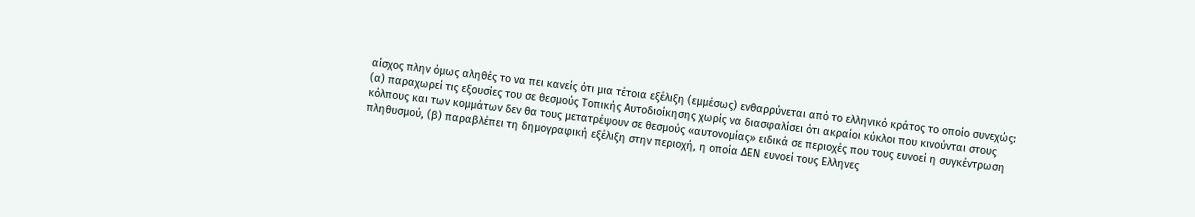αίσχος πλην όμως αληθές το να πει κανείς ότι μια τέτοια εξέλιξη (εμμέσως) ενθαρρύνεται από το ελληνικό κράτος το οποίο συνεχώς: (α) παραχωρεί τις εξουσίες του σε θεσμούς Τοπικής Αυτοδιοίκησης χωρίς να διασφαλίσει ότι ακραίοι κύκλοι που κινούνται στους κόλπους και των κομμάτων δεν θα τους μετατρέψουν σε θεσμούς «αυτονομίας» ειδικά σε περιοχές που τους ευνοεί η συγκέντρωση πληθυσμού, (β) παραβλέπει τη δημογραφική εξέλιξη στην περιοχή, η οποία ΔΕΝ ευνοεί τους Ελληνες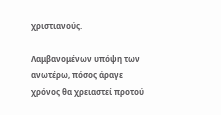χριστιανούς.

Λαμβανομένων υπόψη των ανωτέρω, πόσος άραγε χρόνος θα χρειαστεί προτού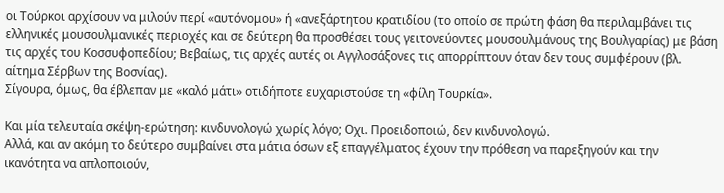οι Τούρκοι αρχίσουν να μιλούν περί «αυτόνομου» ή «ανεξάρτητου κρατιδίου (το οποίο σε πρώτη φάση θα περιλαμβάνει τις ελληνικές μουσουλμανικές περιοχές και σε δεύτερη θα προσθέσει τους γειτονεύοντες μουσουλμάνους της Βουλγαρίας) με βάση τις αρχές του Κοσσυφοπεδίου; Βεβαίως, τις αρχές αυτές οι Αγγλοσάξονες τις απορρίπτουν όταν δεν τους συμφέρουν (βλ. αίτημα Σέρβων της Βοσνίας).
Σίγουρα, όμως, θα έβλεπαν με «καλό μάτι» οτιδήποτε ευχαριστούσε τη «φίλη Τουρκία».

Και μία τελευταία σκέψη-ερώτηση: κινδυνολογώ χωρίς λόγο; Οχι. Προειδοποιώ, δεν κινδυνολογώ.
Αλλά, και αν ακόμη το δεύτερο συμβαίνει στα μάτια όσων εξ επαγγέλματος έχουν την πρόθεση να παρεξηγούν και την ικανότητα να απλοποιούν,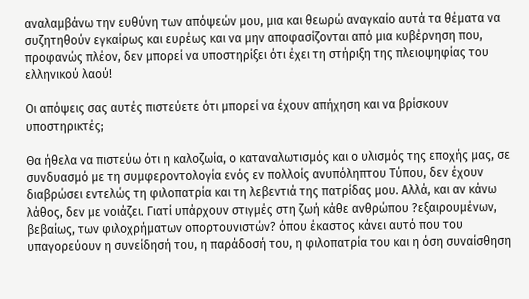αναλαμβάνω την ευθύνη των απόψεών μου, μια και θεωρώ αναγκαίο αυτά τα θέματα να συζητηθούν εγκαίρως και ευρέως και να μην αποφασίζονται από μια κυβέρνηση που, προφανώς πλέον, δεν μπορεί να υποστηρίξει ότι έχει τη στήριξη της πλειοψηφίας του ελληνικού λαού!

Οι απόψεις σας αυτές πιστεύετε ότι μπορεί να έχουν απήχηση και να βρίσκουν υποστηρικτές;

Θα ήθελα να πιστεύω ότι η καλοζωία, ο καταναλωτισμός και ο υλισμός της εποχής μας, σε συνδυασμό με τη συμφεροντολογία ενός εν πολλοίς ανυπόληπτου Τύπου, δεν έχουν διαβρώσει εντελώς τη φιλοπατρία και τη λεβεντιά της πατρίδας μου. Αλλά, και αν κάνω λάθος, δεν με νοιάζει. Γιατί υπάρχουν στιγμές στη ζωή κάθε ανθρώπου ?εξαιρουμένων, βεβαίως, των φιλοχρήματων οπορτουνιστών? όπου έκαστος κάνει αυτό που του υπαγορεύουν η συνείδησή του, η παράδοσή του, η φιλοπατρία του και η όση συναίσθηση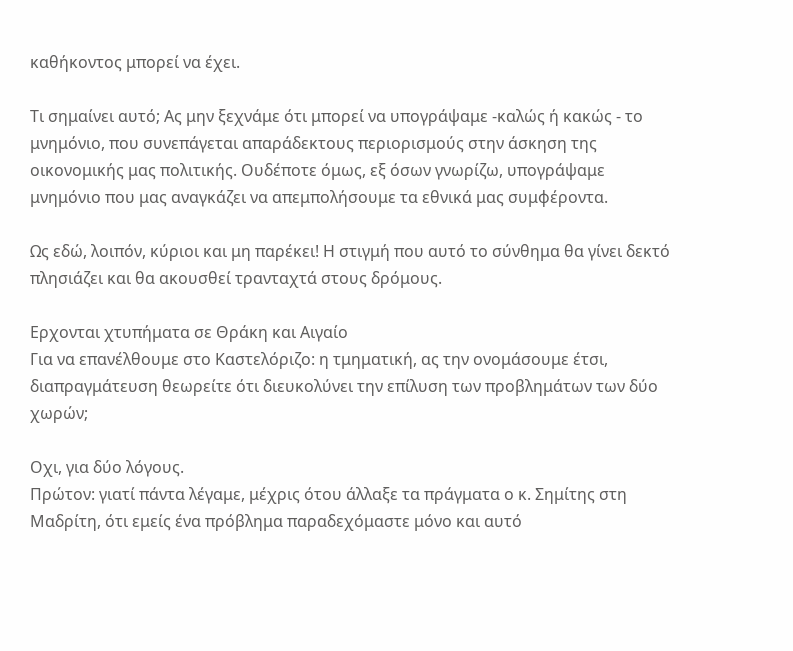καθήκοντος μπορεί να έχει.

Τι σημαίνει αυτό; Aς μην ξεχνάμε ότι μπορεί να υπογράψαμε -καλώς ή κακώς - το μνημόνιο, που συνεπάγεται απαράδεκτους περιορισμούς στην άσκηση της οικονομικής μας πολιτικής. Ουδέποτε όμως, εξ όσων γνωρίζω, υπογράψαμε μνημόνιο που μας αναγκάζει να απεμπολήσουμε τα εθνικά μας συμφέροντα.

Ως εδώ, λοιπόν, κύριοι και μη παρέκει! Η στιγμή που αυτό το σύνθημα θα γίνει δεκτό πλησιάζει και θα ακουσθεί τρανταχτά στους δρόμους.

Ερχονται χτυπήματα σε Θράκη και Αιγαίο
Για να επανέλθουμε στο Καστελόριζο: η τμηματική, ας την ονομάσουμε έτσι, διαπραγμάτευση θεωρείτε ότι διευκολύνει την επίλυση των προβλημάτων των δύο χωρών;

Οχι, για δύο λόγους.
Πρώτον: γιατί πάντα λέγαμε, μέχρις ότου άλλαξε τα πράγματα ο κ. Σημίτης στη Μαδρίτη, ότι εμείς ένα πρόβλημα παραδεχόμαστε μόνο και αυτό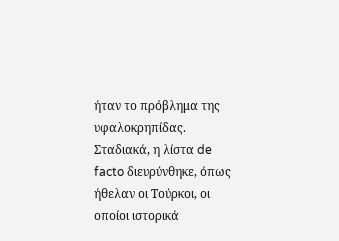ήταν το πρόβλημα της υφαλοκρηπίδας. Σταδιακά, η λίστα de facto διευρύνθηκε, όπως ήθελαν οι Τούρκοι, οι οποίοι ιστορικά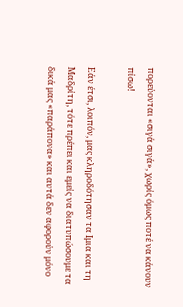πορεύονται «σιγά σιγά», χωρίς όμως ποτέ να κάνουν πίσω!

Εάν έτσι, λοιπόν, μας κληροδότησαν τα Ιμια και τη Μαδρίτη, τότε πρέπει και εμείς να διατυπώσουμε τα δικά μας «παράπονα» και αυτά δεν αφορούν μόνο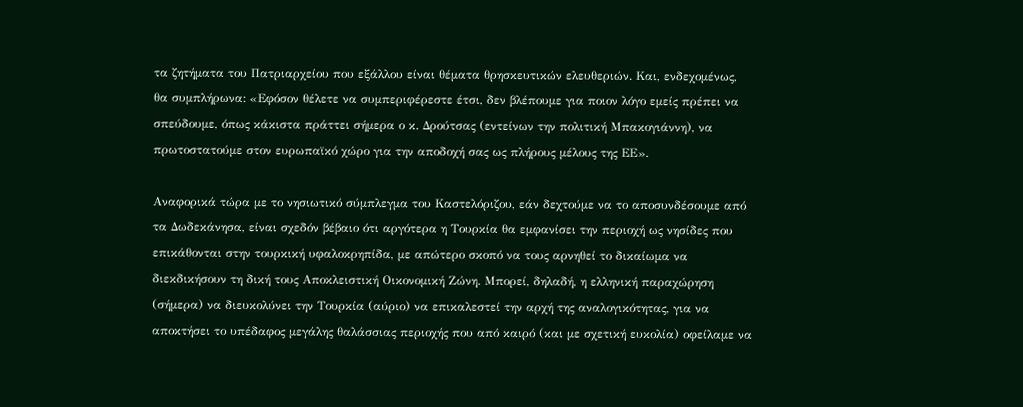τα ζητήματα του Πατριαρχείου που εξάλλου είναι θέματα θρησκευτικών ελευθεριών. Και, ενδεχομένως, θα συμπλήρωνα: «Εφόσον θέλετε να συμπεριφέρεστε έτσι, δεν βλέπουμε για ποιον λόγο εμείς πρέπει να σπεύδουμε, όπως κάκιστα πράττει σήμερα ο κ. Δρούτσας (εντείνων την πολιτική Μπακογιάννη), να πρωτοστατούμε στον ευρωπαϊκό χώρο για την αποδοχή σας ως πλήρους μέλους της ΕΕ».

Αναφορικά τώρα με το νησιωτικό σύμπλεγμα του Καστελόριζου, εάν δεχτούμε να το αποσυνδέσουμε από τα Δωδεκάνησα, είναι σχεδόν βέβαιο ότι αργότερα η Τουρκία θα εμφανίσει την περιοχή ως νησίδες που επικάθονται στην τουρκική υφαλοκρηπίδα, με απώτερο σκοπό να τους αρνηθεί το δικαίωμα να διεκδικήσουν τη δική τους Αποκλειστική Οικονομική Ζώνη. Μπορεί, δηλαδή, η ελληνική παραχώρηση (σήμερα) να διευκολύνει την Τουρκία (αύριο) να επικαλεστεί την αρχή της αναλογικότητας, για να αποκτήσει το υπέδαφος μεγάλης θαλάσσιας περιοχής που από καιρό (και με σχετική ευκολία) οφείλαμε να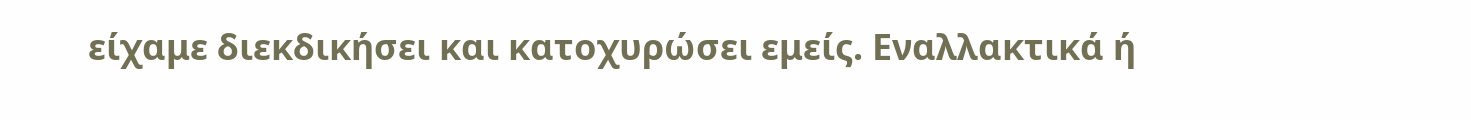είχαμε διεκδικήσει και κατοχυρώσει εμείς. Εναλλακτικά ή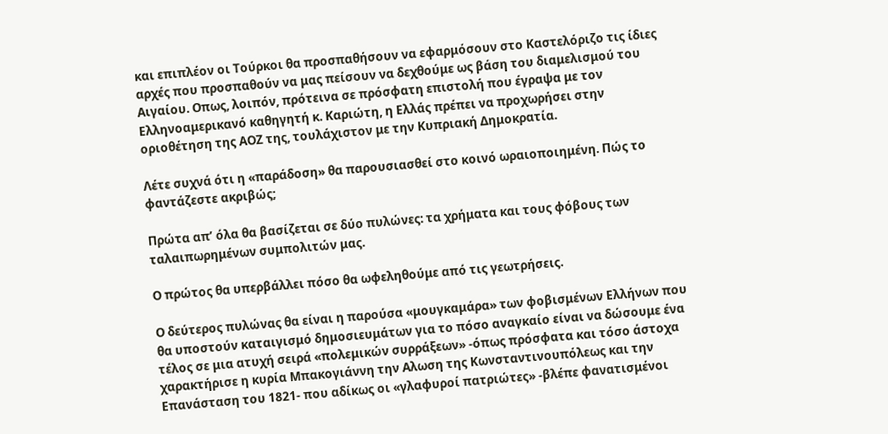και επιπλέον οι Τούρκοι θα προσπαθήσουν να εφαρμόσουν στο Καστελόριζο τις ίδιες αρχές που προσπαθούν να μας πείσουν να δεχθούμε ως βάση του διαμελισμού του Αιγαίου. Οπως, λοιπόν, πρότεινα σε πρόσφατη επιστολή που έγραψα με τον Ελληνοαμερικανό καθηγητή κ. Καριώτη, η Ελλάς πρέπει να προχωρήσει στην οριοθέτηση της ΑΟΖ της, τουλάχιστον με την Κυπριακή Δημοκρατία.

Λέτε συχνά ότι η «παράδοση» θα παρουσιασθεί στο κοινό ωραιοποιημένη. Πώς το φαντάζεστε ακριβώς;

Πρώτα απ’ όλα θα βασίζεται σε δύο πυλώνες: τα χρήματα και τους φόβους των ταλαιπωρημένων συμπολιτών μας.

Ο πρώτος θα υπερβάλλει πόσο θα ωφεληθούμε από τις γεωτρήσεις.

Ο δεύτερος πυλώνας θα είναι η παρούσα «μουγκαμάρα» των φοβισμένων Ελλήνων που θα υποστούν καταιγισμό δημοσιευμάτων για το πόσο αναγκαίο είναι να δώσουμε ένα τέλος σε μια ατυχή σειρά «πολεμικών συρράξεων» -όπως πρόσφατα και τόσο άστοχα χαρακτήρισε η κυρία Μπακογιάννη την Αλωση της Κωνσταντινουπόλεως και την Επανάσταση του 1821- που αδίκως οι «γλαφυροί πατριώτες» -βλέπε φανατισμένοι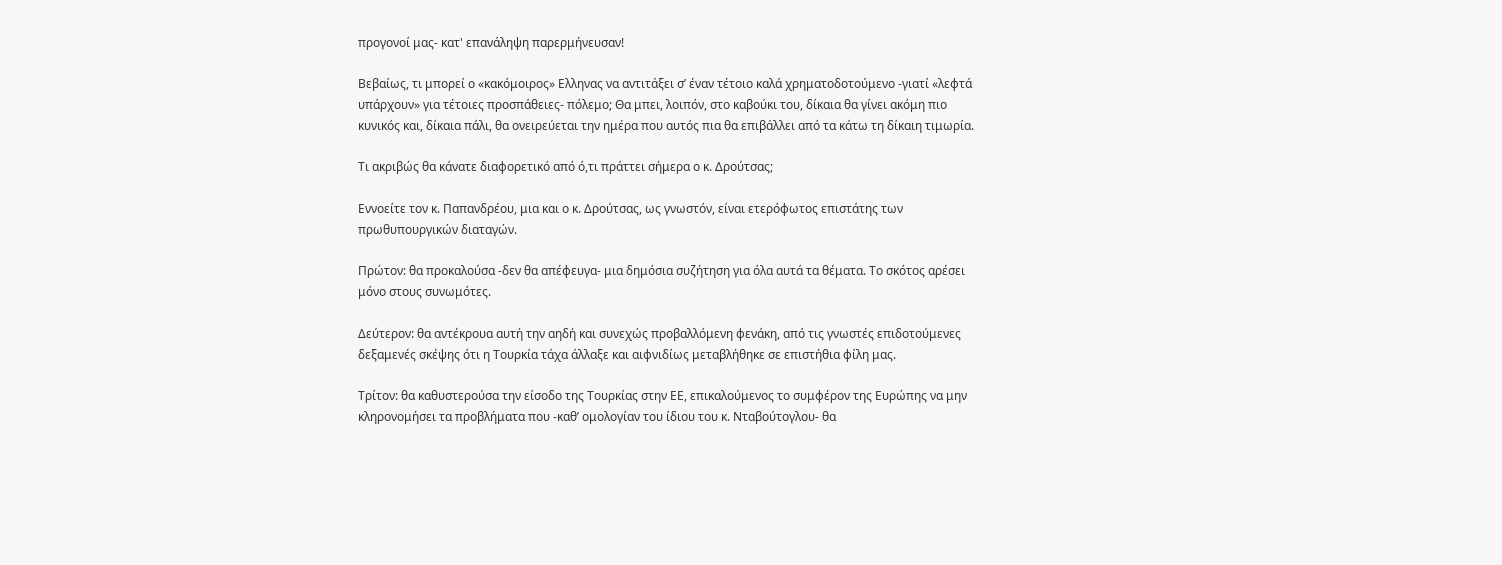προγονοί μας- κατ' επανάληψη παρερμήνευσαν!

Βεβαίως, τι μπορεί ο «κακόμοιρος» Ελληνας να αντιτάξει σ’ έναν τέτοιο καλά χρηματοδοτούμενο -γιατί «λεφτά υπάρχουν» για τέτοιες προσπάθειες- πόλεμο; Θα μπει, λοιπόν, στο καβούκι του, δίκαια θα γίνει ακόμη πιο κυνικός και, δίκαια πάλι, θα ονειρεύεται την ημέρα που αυτός πια θα επιβάλλει από τα κάτω τη δίκαιη τιμωρία.

Τι ακριβώς θα κάνατε διαφορετικό από ό,τι πράττει σήμερα ο κ. Δρούτσας;

Εννοείτε τον κ. Παπανδρέου, μια και ο κ. Δρούτσας, ως γνωστόν, είναι ετερόφωτος επιστάτης των πρωθυπουργικών διαταγών.

Πρώτον: θα προκαλούσα -δεν θα απέφευγα- μια δημόσια συζήτηση για όλα αυτά τα θέματα. Το σκότος αρέσει μόνο στους συνωμότες.

Δεύτερον: θα αντέκρουα αυτή την αηδή και συνεχώς προβαλλόμενη φενάκη, από τις γνωστές επιδοτούμενες δεξαμενές σκέψης ότι η Τουρκία τάχα άλλαξε και αιφνιδίως μεταβλήθηκε σε επιστήθια φίλη μας.

Τρίτον: θα καθυστερούσα την είσοδο της Τουρκίας στην ΕΕ, επικαλούμενος το συμφέρον της Ευρώπης να μην κληρονομήσει τα προβλήματα που -καθ’ ομολογίαν του ίδιου του κ. Νταβούτογλου- θα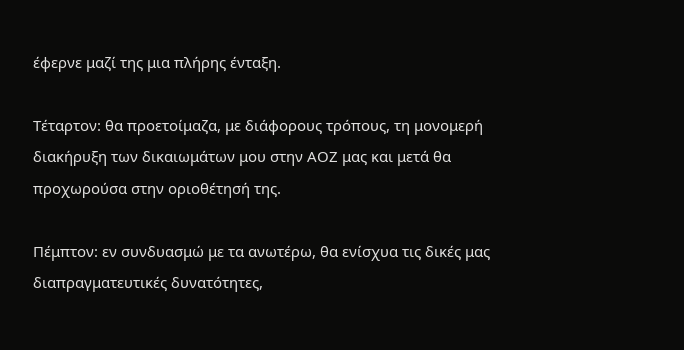έφερνε μαζί της μια πλήρης ένταξη.

Τέταρτον: θα προετοίμαζα, με διάφορους τρόπους, τη μονομερή διακήρυξη των δικαιωμάτων μου στην ΑΟΖ μας και μετά θα προχωρούσα στην οριοθέτησή της.

Πέμπτον: εν συνδυασμώ με τα ανωτέρω, θα ενίσχυα τις δικές μας διαπραγματευτικές δυνατότητες,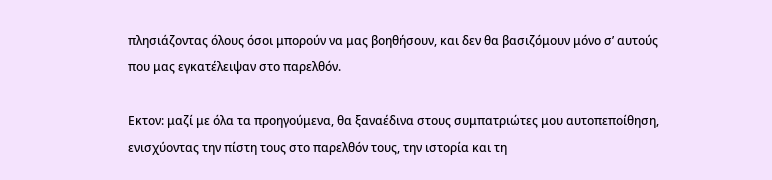πλησιάζοντας όλους όσοι μπορούν να μας βοηθήσουν, και δεν θα βασιζόμουν μόνο σ’ αυτούς που μας εγκατέλειψαν στο παρελθόν.

Εκτον: μαζί με όλα τα προηγούμενα, θα ξαναέδινα στους συμπατριώτες μου αυτοπεποίθηση, ενισχύοντας την πίστη τους στο παρελθόν τους, την ιστορία και τη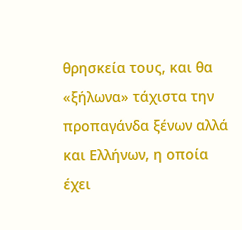θρησκεία τους, και θα «ξήλωνα» τάχιστα την προπαγάνδα ξένων αλλά και Ελλήνων, η οποία έχει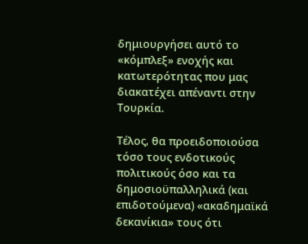δημιουργήσει αυτό το «κόμπλεξ» ενοχής και κατωτερότητας που μας διακατέχει απέναντι στην Τουρκία.

Τέλος, θα προειδοποιούσα τόσο τους ενδοτικούς πολιτικούς όσο και τα δημοσιοϋπαλληλικά (και επιδοτούμενα) «ακαδημαϊκά δεκανίκια» τους ότι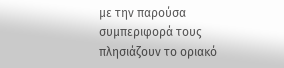με την παρούσα συμπεριφορά τους πλησιάζουν το οριακό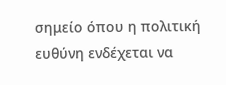σημείο όπου η πολιτική ευθύνη ενδέχεται να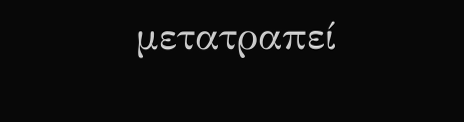μετατραπεί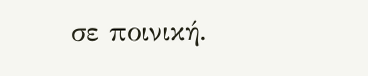σε ποινική.